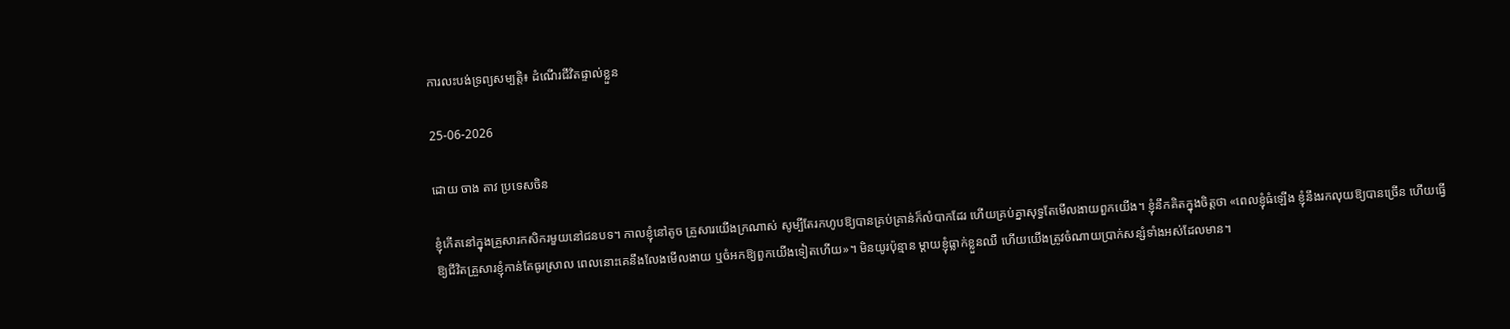ការលះបង់ទ្រព្យសម្បត្តិ៖ ដំណើរជីវិតផ្ទាល់ខ្លួន

25-06-2026

ដោយ ចាង តាវ ប្រទេសចិន

ខ្ញុំកើតនៅក្នុងគ្រួសារកសិករមួយនៅជនបទ។ កាលខ្ញុំនៅតូច គ្រួសារយើងក្រណាស់ សូម្បីតែរកហូបឱ្យបានគ្រប់គ្រាន់ក៏លំបាកដែរ ហើយគ្រប់គ្នាសុទ្ធតែមើលងាយពួកយើង។ ខ្ញុំនឹកគិតក្នុងចិត្តថា «ពេលខ្ញុំធំឡើង ខ្ញុំនឹងរកលុយឱ្យបានច្រើន ហើយធ្វើឱ្យជីវិតគ្រួសារខ្ញុំកាន់តែធូរស្រាល ពេលនោះគេនឹងលែងមើលងាយ ឬចំអកឱ្យពួកយើងទៀតហើយ»។ មិនយូរប៉ុន្មាន ម្ដាយខ្ញុំធ្លាក់ខ្លួនឈឺ ហើយយើងត្រូវចំណាយប្រាក់សន្សំទាំងអស់ដែលមាន។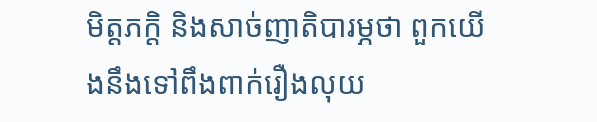មិត្តភក្តិ និងសាច់ញាតិបារម្ភថា ពួកយើងនឹងទៅពឹងពាក់រឿងលុយ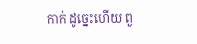កាក់ ដូច្នេះហើយ ពួ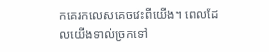កគេរកលេសគេចវេះពីយើង។ ពេលដែលយើងទាល់ច្រកទៅ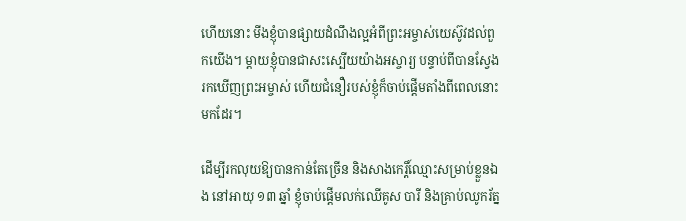ហើយនោះ មីងខ្ញុំបានផ្សាយដំណឹងល្អអំពីព្រះអម្ចាស់យេស៊ូវដល់ពួកយើង។ ម្ដាយខ្ញុំបានជាសះស្បើយយ៉ាងអស្ចារ្យ បន្ទាប់ពីបានស្វែងរកឃើញព្រះអម្ចាស់ ហើយជំនឿរបស់ខ្ញុំក៏ចាប់ផ្ដើមតាំងពីពេលនោះមកដែរ។

ដើម្បីរកលុយឱ្យបានកាន់តែច្រើន និងសាងកេរ្តិ៍ឈ្មោះសម្រាប់ខ្លួនឯង នៅអាយុ ១៣ ឆ្នាំ ខ្ញុំចាប់ផ្ដើមលក់ឈើគូស បារី និងគ្រាប់ឈូករ័ត្ន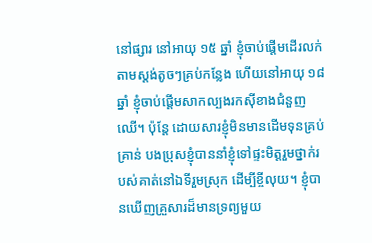នៅផ្សារ នៅអាយុ ១៥ ឆ្នាំ ខ្ញុំចាប់ផ្ដើមដើរលក់តាមស្តង់តូចៗគ្រប់កន្លែង ហើយនៅអាយុ ១៨ ឆ្នាំ ខ្ញុំចាប់ផ្ដើមសាកល្បងរកស៊ីខាងជំនួញឈើ។ ប៉ុន្តែ ដោយសារខ្ញុំមិនមានដើមទុនគ្រប់គ្រាន់ បងប្រុសខ្ញុំបាននាំខ្ញុំទៅផ្ទះមិត្តរួមថ្នាក់របស់គាត់នៅឯទីរួមស្រុក ដើម្បីខ្ចីលុយ។ ខ្ញុំបានឃើញគ្រួសារដ៏មានទ្រព្យមួយ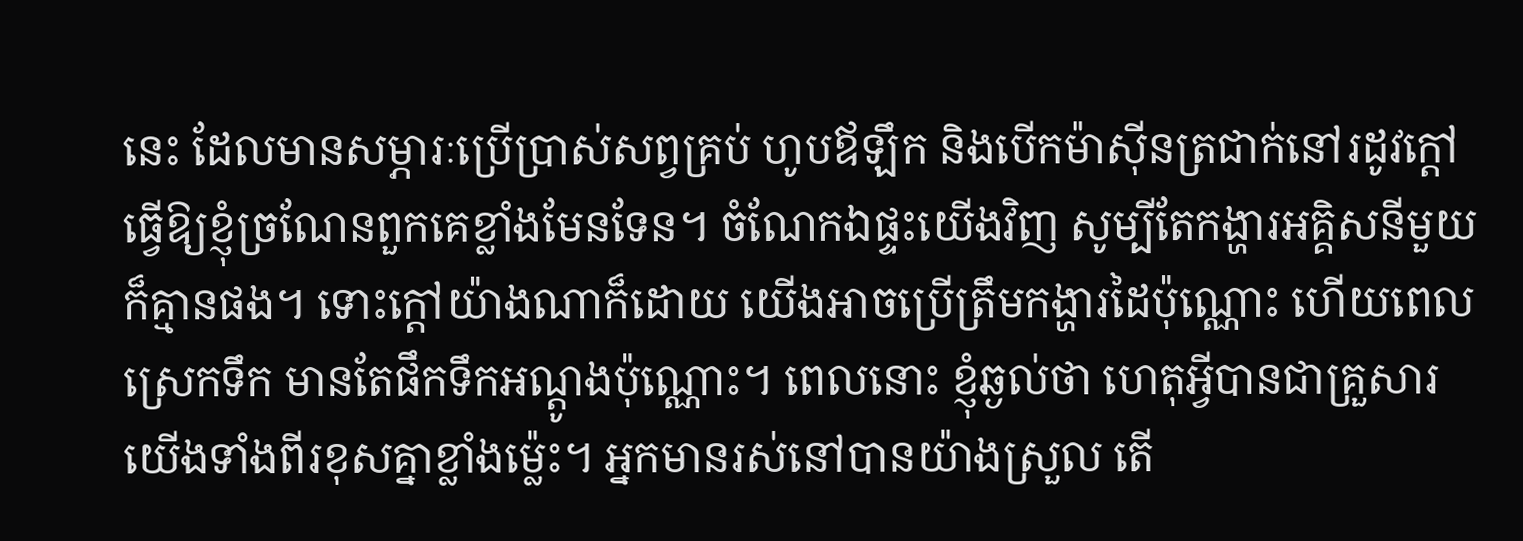នេះ ដែលមានសម្ភារៈប្រើប្រាស់សព្វគ្រប់ ហូបឪឡឹក និងបើកម៉ាស៊ីនត្រជាក់នៅរដូវក្ដៅ ធ្វើឱ្យខ្ញុំច្រណែនពួកគេខ្លាំងមែនទែន។ ចំណែកឯផ្ទះយើងវិញ សូម្បីតែកង្ហារអគ្គិសនីមួយក៏គ្មានផង។ ទោះក្ដៅយ៉ាងណាក៏ដោយ យើងអាចប្រើត្រឹមកង្ហារដៃប៉ុណ្ណោះ ហើយពេលស្រេកទឹក មានតែផឹកទឹកអណ្ដូងប៉ុណ្ណោះ។ ពេលនោះ ខ្ញុំឆ្ងល់ថា ហេតុអ្វីបានជាគ្រួសារយើងទាំងពីរខុសគ្នាខ្លាំងម្ល៉េះ។ អ្នកមានរស់នៅបានយ៉ាងស្រួល តើ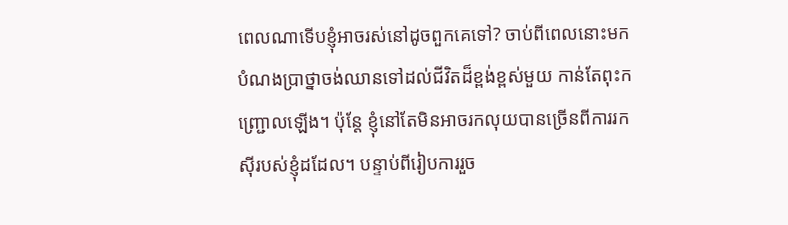ពេលណាទើបខ្ញុំអាចរស់នៅដូចពួកគេទៅ? ចាប់ពីពេលនោះមក បំណងប្រាថ្នាចង់ឈានទៅដល់ជីវិតដ៏ខ្ពង់ខ្ពស់មួយ កាន់តែពុះកញ្ជ្រោលឡើង។ ប៉ុន្តែ ខ្ញុំនៅតែមិនអាចរកលុយបានច្រើនពីការរកស៊ីរបស់ខ្ញុំដដែល។ បន្ទាប់ពីរៀបការរួច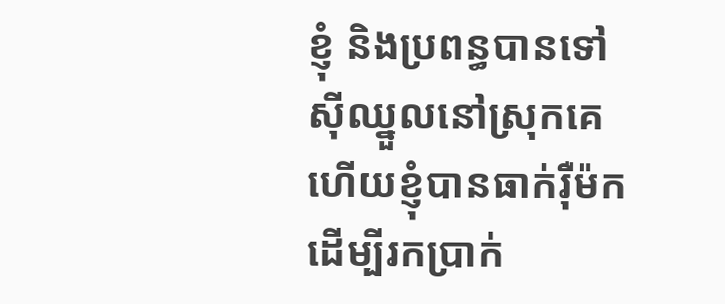ខ្ញុំ និងប្រពន្ធបានទៅស៊ីឈ្នួលនៅស្រុកគេ ហើយខ្ញុំបានធាក់រ៉ឺម៉ក ដើម្បីរកប្រាក់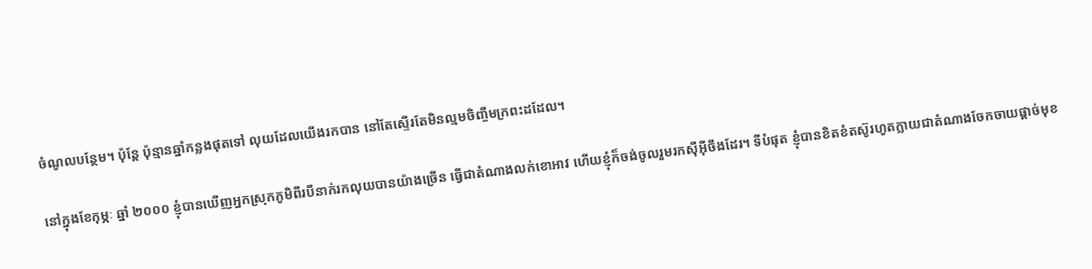ចំណូលបន្ថែម។ ប៉ុន្តែ ប៉ុន្មានឆ្នាំកន្លងផុតទៅ លុយដែលយើងរកបាន នៅតែស្ទើរតែមិនល្មមចិញ្ចឹមក្រពះដដែល។

នៅក្នុងខែកុម្ភៈ ឆ្នាំ ២០០០ ខ្ញុំបានឃើញអ្នកស្រុកភូមិពីរបីនាក់រកលុយបានយ៉ាងច្រើន ធ្វើជាតំណាងលក់ខោអាវ ហើយខ្ញុំក៏ចង់ចូលរួមរកស៊ីអ៊ីចឹងដែរ។ ទីបំផុត ខ្ញុំបានខិតខំតស៊ូរហូតក្លាយជាតំណាងចែកចាយផ្ដាច់មុខ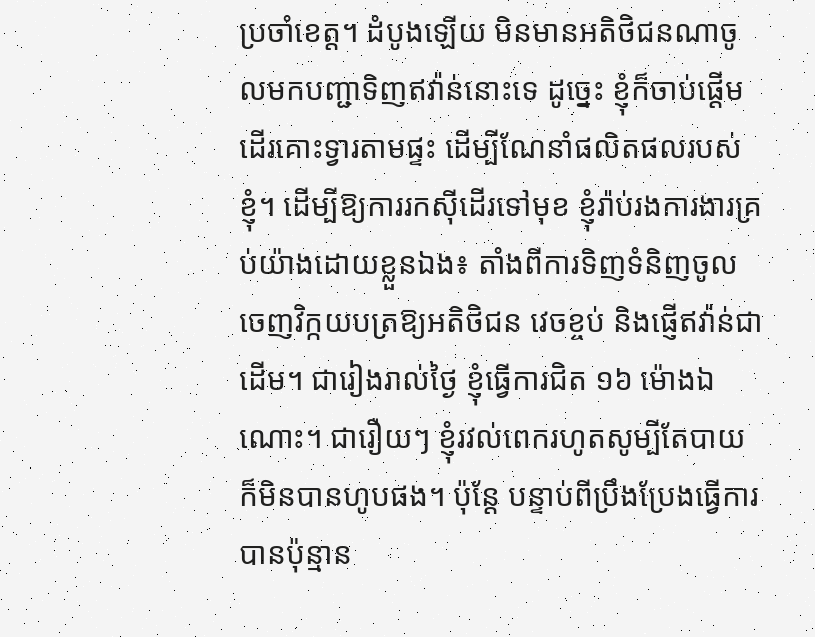ប្រចាំខេត្ត។ ដំបូងឡើយ មិនមានអតិថិជនណាចូលមកបញ្ជាទិញឥវ៉ាន់នោះទេ ដូច្នេះ ខ្ញុំក៏ចាប់ផ្ដើមដើរគោះទ្វារតាមផ្ទះ ដើម្បីណែនាំផលិតផលរបស់ខ្ញុំ។ ដើម្បីឱ្យការរកស៊ីដើរទៅមុខ ខ្ញុំរ៉ាប់រងការងារគ្រប់យ៉ាងដោយខ្លួនឯង៖ តាំងពីការទិញទំនិញចូល ចេញវិក្កយបត្រឱ្យអតិថិជន វេចខ្ចប់ និងផ្ញើឥវ៉ាន់ជាដើម។ ជារៀងរាល់ថ្ងៃ ខ្ញុំធ្វើការជិត ១៦ ម៉ោងឯណោះ។ ជារឿយៗ ខ្ញុំរវល់ពេករហូតសូម្បីតែបាយ ក៏មិនបានហូបផង។ ប៉ុន្តែ បន្ទាប់ពីប្រឹងប្រែងធ្វើការបានប៉ុន្មាន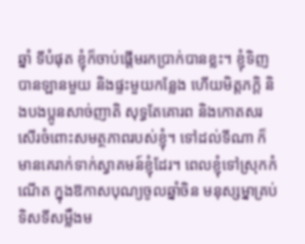ឆ្នាំ ទីបំផុត ខ្ញុំក៏ចាប់ផ្ដើមរកប្រាក់បានខ្លះ។ ខ្ញុំទិញបានឡានមួយ និងផ្ទះមួយកន្លែង ហើយមិត្តភក្ដិ និងបងប្អូនសាច់ញាតិ សុទ្ធតែគោរព និងកោតសរសើរចំពោះសមត្ថភាពរបស់ខ្ញុំ។ ទៅដល់ទីណា ក៏មានគេរាក់ទាក់ស្វាគមន៍ខ្ញុំដែរ។ ពេលខ្ញុំទៅស្រុកកំណើត ក្នុងឱកាសបុណ្យចូលឆ្នាំចិន មនុស្សម្នាគ្រប់ទិសទីសម្លឹងម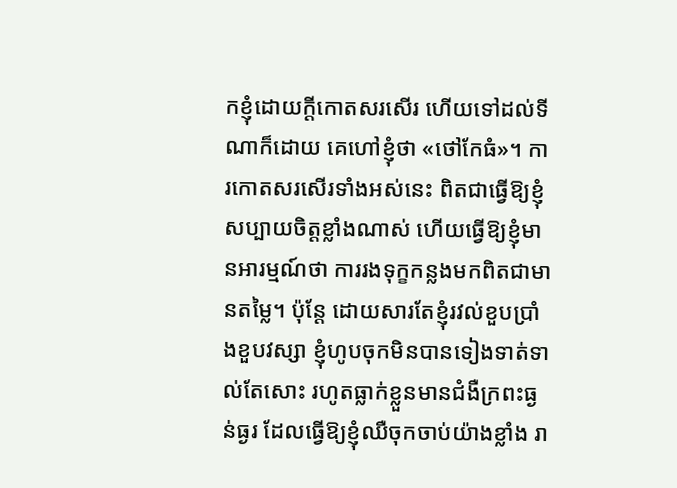កខ្ញុំដោយក្ដីកោតសរសើរ ហើយទៅដល់ទីណាក៏ដោយ គេហៅខ្ញុំថា «ថៅកែធំ»។ ការកោតសរសើរទាំងអស់នេះ ពិតជាធ្វើឱ្យខ្ញុំសប្បាយចិត្តខ្លាំងណាស់ ហើយធ្វើឱ្យខ្ញុំមានអារម្មណ៍ថា ការរងទុក្ខកន្លងមកពិតជាមានតម្លៃ។ ប៉ុន្តែ ដោយសារតែខ្ញុំរវល់ខួបប្រាំងខួបវស្សា ខ្ញុំហូបចុកមិនបានទៀងទាត់ទាល់តែសោះ រហូតធ្លាក់ខ្លួនមានជំងឺក្រពះធ្ងន់ធ្ងរ ដែលធ្វើឱ្យខ្ញុំឈឺចុកចាប់យ៉ាងខ្លាំង រា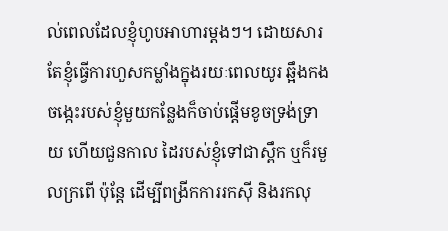ល់ពេលដែលខ្ញុំហូបអាហារម្ដងៗ។ ដោយសារតែខ្ញុំធ្វើការហួសកម្លាំងក្នុងរយៈពេលយូរ ឆ្អឹងកងចង្កេះរបស់ខ្ញុំមួយកន្លែងក៏ចាប់ផ្ដើមខូចទ្រង់ទ្រាយ ហើយជួនកាល ដៃរបស់ខ្ញុំទៅជាស្ពឹក ឬក៏រមួលក្រពើ ប៉ុន្តែ ដើម្បីពង្រីកការរកស៊ី និងរកលុ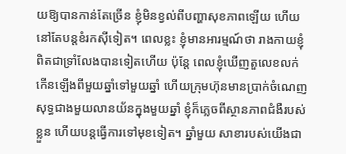យឱ្យបានកាន់តែច្រើន ខ្ញុំមិនខ្វល់ពីបញ្ហាសុខភាពឡើយ ហើយនៅតែបន្តខំរកស៊ីទៀត។ ពេលខ្លះ ខ្ញុំមានអារម្មណ៍ថា រាងកាយខ្ញុំពិតជាទ្រាំលែងបានទៀតហើយ ប៉ុន្តែ ពេលខ្ញុំឃើញតួលេខលក់កើនឡើងពីមួយឆ្នាំទៅមួយឆ្នាំ ហើយក្រុមហ៊ុនមានប្រាក់ចំណេញសុទ្ធជាងមួយលានយ័នក្នុងមួយឆ្នាំ ខ្ញុំក៏ភ្លេចពីស្ថានភាពជំងឺរបស់ខ្លួន ហើយបន្តធ្វើការទៅមុខទៀត។ ឆ្នាំមួយ សាខារបស់យើងជា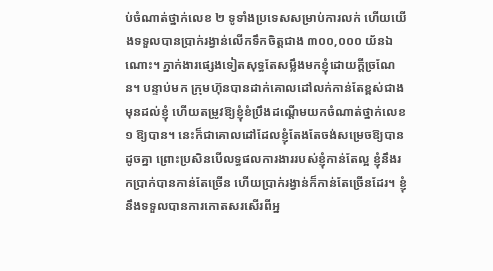ប់ចំណាត់ថ្នាក់លេខ ២ ទូទាំងប្រទេសសម្រាប់ការលក់ ហើយយើងទទួលបានប្រាក់រង្វាន់លើកទឹកចិត្តជាង ៣០០,០០០ យ័នឯណោះ។ ភ្នាក់ងារផ្សេងទៀតសុទ្ធតែសម្លឹងមកខ្ញុំដោយក្ដីច្រណែន។ បន្ទាប់មក ក្រុមហ៊ុនបានដាក់គោលដៅលក់កាន់តែខ្ពស់ជាងមុនដល់ខ្ញុំ ហើយតម្រូវឱ្យខ្ញុំខំប្រឹងដណ្ដើមយកចំណាត់ថ្នាក់លេខ ១ ឱ្យបាន។ នេះក៏ជាគោលដៅដែលខ្ញុំតែងតែចង់សម្រេចឱ្យបានដូចគ្នា ព្រោះប្រសិនបើលទ្ធផលការងាររបស់ខ្ញុំកាន់តែល្អ ខ្ញុំនឹងរកប្រាក់បានកាន់តែច្រើន ហើយប្រាក់រង្វាន់ក៏កាន់តែច្រើនដែរ។ ខ្ញុំនឹងទទួលបានការកោតសរសើរពីអ្ន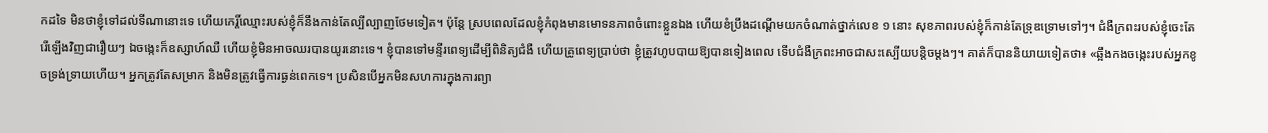កដទៃ មិនថាខ្ញុំទៅដល់ទីណានោះទេ ហើយកេរ្តិ៍ឈ្មោះរបស់ខ្ញុំក៏នឹងកាន់តែល្បីល្បាញថែមទៀត។ ប៉ុន្តែ ស្របពេលដែលខ្ញុំកំពុងមានមោទនភាពចំពោះខ្លួនឯង ហើយខំប្រឹងដណ្ដើមយកចំណាត់ថ្នាក់លេខ ១ នោះ សុខភាពរបស់ខ្ញុំក៏កាន់តែទ្រុឌទ្រោមទៅៗ។ ជំងឺក្រពះរបស់ខ្ញុំចេះតែរើឡើងវិញជារឿយៗ ឯចង្កេះក៏ឧស្សាហ៍ឈឺ ហើយខ្ញុំមិនអាចឈរបានយូរនោះទេ។ ខ្ញុំបានទៅមន្ទីរពេទ្យដើម្បីពិនិត្យជំងឺ ហើយគ្រូពេទ្យប្រាប់ថា ខ្ញុំត្រូវហូបបាយឱ្យបានទៀងពេល ទើបជំងឺក្រពះអាចជាសះស្បើយបន្តិចម្ដងៗ។ គាត់ក៏បាននិយាយទៀតថា៖ «ឆ្អឹងកងចង្កេះរបស់អ្នកខូចទ្រង់ទ្រាយហើយ។ អ្នកត្រូវតែសម្រាក និងមិនត្រូវធ្វើការធ្ងន់ពេកទេ។ ប្រសិនបើអ្នកមិនសហការក្នុងការព្យា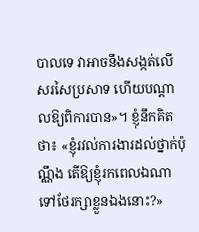បាលទេ វាអាចនឹងសង្កត់លើសរសៃប្រសាទ ហើយបណ្ដាលឱ្យពិការបាន»។ ខ្ញុំនឹកគិតថា៖ «ខ្ញុំរវល់ការងារដល់ថ្នាក់ប៉ុណ្ណឹង តើឱ្យខ្ញុំរកពេលឯណាទៅថែរក្សាខ្លួនឯងនោះ?»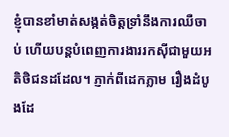ខ្ញុំបានខាំមាត់សង្កត់ចិត្តទ្រាំនឹងការឈឺចាប់ ហើយបន្តបំពេញការងាររកស៊ីជាមួយអតិថិជនដដែល។ ភ្ញាក់ពីដេកភ្លាម រឿងដំបូងដែ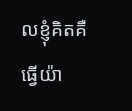លខ្ញុំគិតគឺ ធ្វើយ៉ា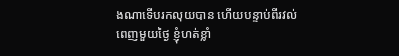ងណាទើបរកលុយបាន ហើយបន្ទាប់ពីរវល់ពេញមួយថ្ងៃ ខ្ញុំហត់ខ្លាំ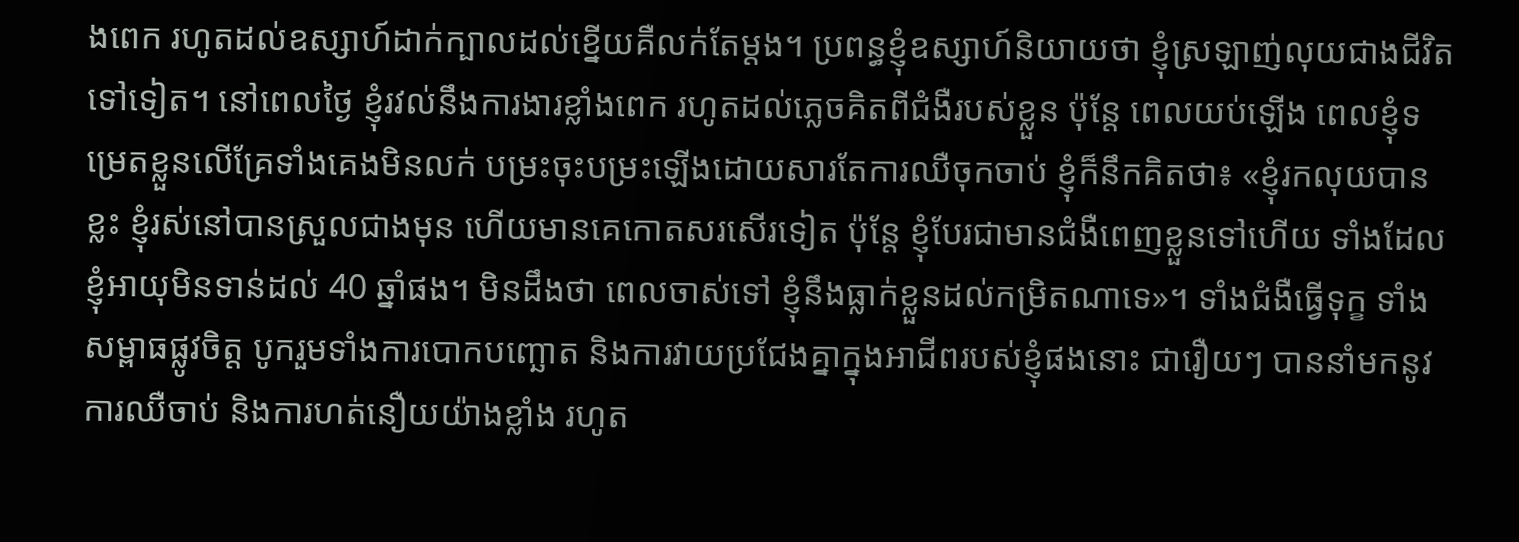ងពេក រហូតដល់ឧស្សាហ៍ដាក់ក្បាលដល់ខ្នើយគឺលក់តែម្ដង។ ប្រពន្ធខ្ញុំឧស្សាហ៍និយាយថា ខ្ញុំស្រឡាញ់លុយជាងជីវិតទៅទៀត។ នៅពេលថ្ងៃ ខ្ញុំរវល់នឹងការងារខ្លាំងពេក រហូតដល់ភ្លេចគិតពីជំងឺរបស់ខ្លួន ប៉ុន្តែ ពេលយប់ឡើង ពេលខ្ញុំទម្រេតខ្លួនលើគ្រែទាំងគេងមិនលក់ បម្រះចុះបម្រះឡើងដោយសារតែការឈឺចុកចាប់ ខ្ញុំក៏នឹកគិតថា៖ «ខ្ញុំរកលុយបានខ្លះ ខ្ញុំរស់នៅបានស្រួលជាងមុន ហើយមានគេកោតសរសើរទៀត ប៉ុន្តែ ខ្ញុំបែរជាមានជំងឺពេញខ្លួនទៅហើយ ទាំងដែលខ្ញុំអាយុមិនទាន់ដល់ 40 ឆ្នាំផង។ មិនដឹងថា ពេលចាស់ទៅ ខ្ញុំនឹងធ្លាក់ខ្លួនដល់កម្រិតណាទេ»។ ទាំងជំងឺធ្វើទុក្ខ ទាំងសម្ពាធផ្លូវចិត្ត បូករួមទាំងការបោកបញ្ឆោត និងការវាយប្រជែងគ្នាក្នុងអាជីពរបស់ខ្ញុំផងនោះ ជារឿយៗ បាននាំមកនូវការឈឺចាប់ និងការហត់នឿយយ៉ាងខ្លាំង រហូត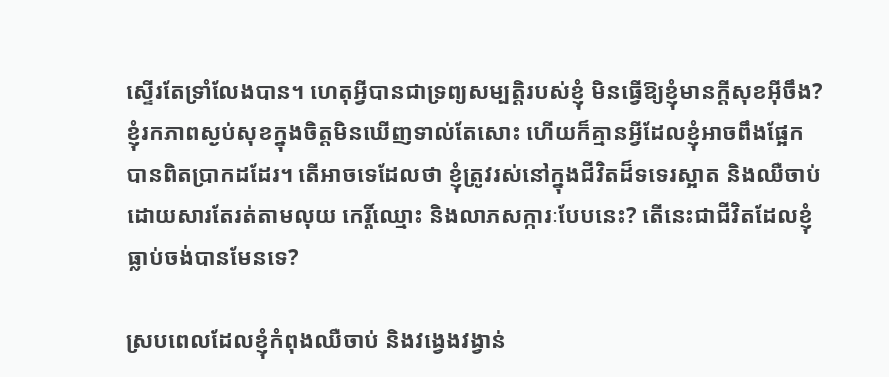ស្ទើរតែទ្រាំលែងបាន។ ហេតុអ្វីបានជាទ្រព្យសម្បត្តិរបស់ខ្ញុំ មិនធ្វើឱ្យខ្ញុំមានក្ដីសុខអ៊ីចឹង? ខ្ញុំរកភាពស្ងប់សុខក្នុងចិត្តមិនឃើញទាល់តែសោះ ហើយក៏គ្មានអ្វីដែលខ្ញុំអាចពឹងផ្អែកបានពិតប្រាកដដែរ។ តើអាចទេដែលថា ខ្ញុំត្រូវរស់នៅក្នុងជីវិតដ៏ទទេរស្អាត និងឈឺចាប់ ដោយសារតែរត់តាមលុយ កេរ្តិ៍ឈ្មោះ និងលាភសក្ការៈបែបនេះ? តើនេះជាជីវិតដែលខ្ញុំធ្លាប់ចង់បានមែនទេ?

ស្របពេលដែលខ្ញុំកំពុងឈឺចាប់ និងវង្វេងវង្វាន់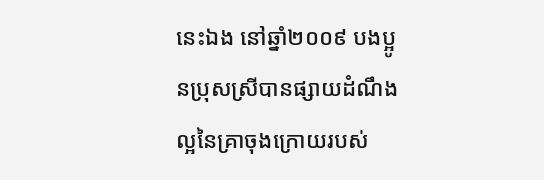នេះឯង នៅឆ្នាំ២០០៩ បងប្អូនប្រុសស្រីបានផ្សាយដំណឹងល្អនៃគ្រាចុងក្រោយរបស់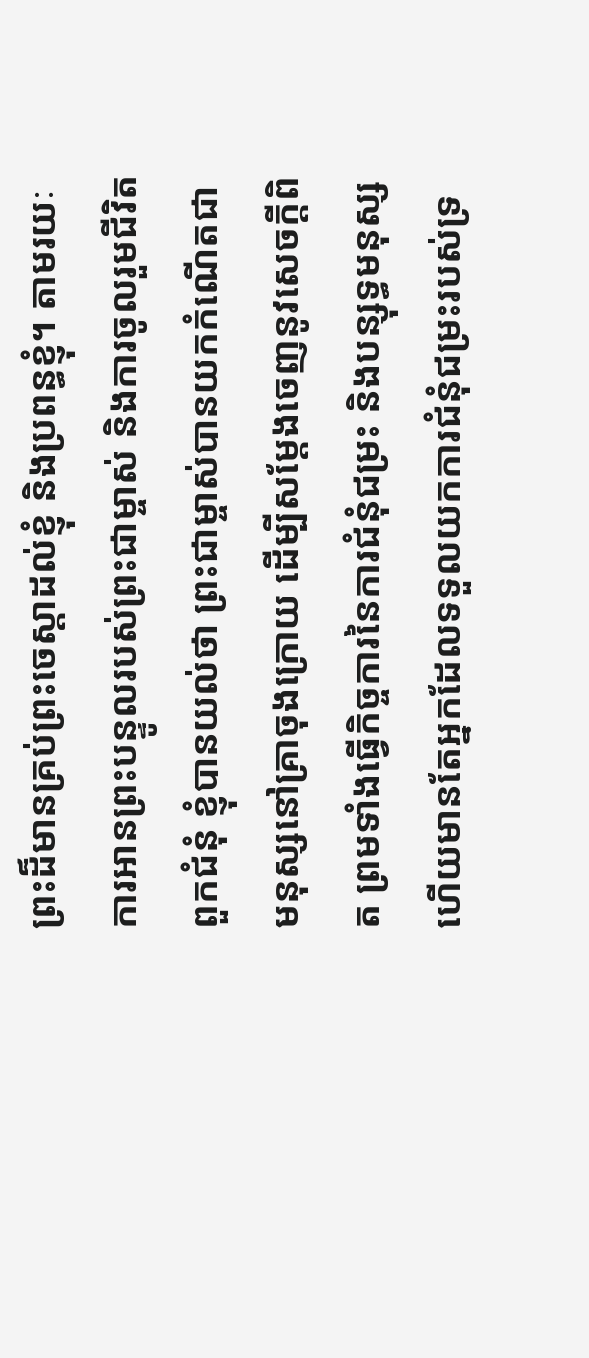ព្រះដ៏មានគ្រប់ព្រះចេស្ដាដល់ខ្ញុំ និងប្រពន្ធខ្ញុំ។ តាមរយៈការអានព្រះបន្ទូលរបស់ព្រះជាម្ចាស់ និងការចូលរួមជីវិតពួកជំនុំ ខ្ញុំបានយល់ថា ព្រះជាម្ចាស់បានយកកំណើតជាមនុស្សនៅគ្រាចុងក្រោយ ដើម្បីសម្ដែងចេញនូវសេចក្ដីពិត ព្រមទាំងធ្វើកិច្ចការនៃការជំនុំជម្រះ និងបន្សុទ្ធមនុស្ស ហើយមានតែអ្នកដែលទទួលយកការជំនុំជម្រះរបស់ទ្រ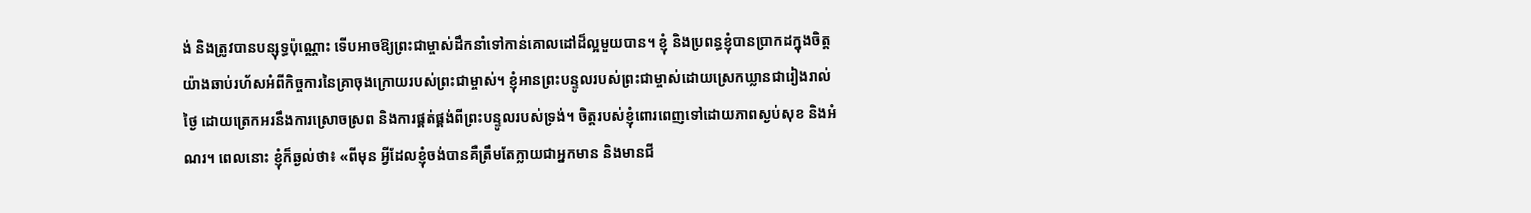ង់ និងត្រូវបានបន្សុទ្ធប៉ុណ្ណោះ ទើបអាចឱ្យព្រះជាម្ចាស់ដឹកនាំទៅកាន់គោលដៅដ៏ល្អមួយបាន។ ខ្ញុំ និងប្រពន្ធខ្ញុំបានប្រាកដក្នុងចិត្តយ៉ាងឆាប់រហ័សអំពីកិច្ចការនៃគ្រាចុងក្រោយរបស់ព្រះជាម្ចាស់។ ខ្ញុំអានព្រះបន្ទូលរបស់ព្រះជាម្ចាស់ដោយស្រេកឃ្លានជារៀងរាល់ថ្ងៃ ដោយត្រេកអរនឹងការស្រោចស្រព និងការផ្គត់ផ្គង់ពីព្រះបន្ទូលរបស់ទ្រង់។ ចិត្តរបស់ខ្ញុំពោរពេញទៅដោយភាពស្ងប់សុខ និងអំណរ។ ពេលនោះ ខ្ញុំក៏ឆ្ងល់ថា៖ «ពីមុន អ្វីដែលខ្ញុំចង់បានគឺត្រឹមតែក្លាយជាអ្នកមាន និងមានជី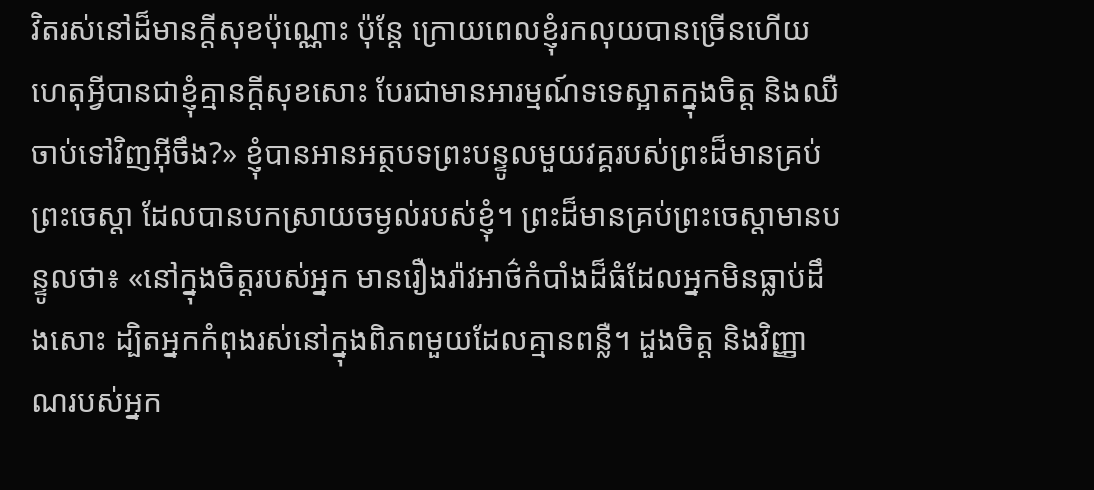វិតរស់នៅដ៏មានក្ដីសុខប៉ុណ្ណោះ ប៉ុន្តែ ក្រោយពេលខ្ញុំរកលុយបានច្រើនហើយ ហេតុអ្វីបានជាខ្ញុំគ្មានក្ដីសុខសោះ បែរជាមានអារម្មណ៍ទទេស្អាតក្នុងចិត្ត និងឈឺចាប់ទៅវិញអ៊ីចឹង?» ខ្ញុំបានអានអត្ថបទព្រះបន្ទូលមួយវគ្គរបស់ព្រះដ៏មានគ្រប់ព្រះចេស្ដា ដែលបានបកស្រាយចម្ងល់របស់ខ្ញុំ។ ព្រះដ៏មានគ្រប់ព្រះចេស្ដាមានបន្ទូលថា៖ «នៅក្នុងចិត្តរបស់អ្នក មានរឿងរ៉ាវអាថ៌កំបាំងដ៏ធំដែលអ្នកមិនធ្លាប់ដឹងសោះ ដ្បិតអ្នកកំពុងរស់នៅក្នុងពិភពមួយដែលគ្មានពន្លឺ។ ដួងចិត្ត និងវិញ្ញាណរបស់អ្នក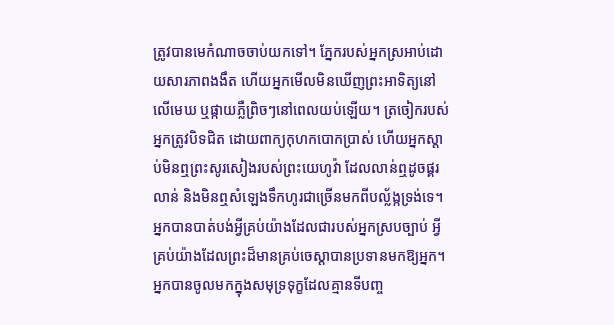ត្រូវបានមេកំណាចចាប់យកទៅ។ ភ្នែករបស់អ្នកស្រអាប់ដោយសារភាពងងឹត ហើយអ្នកមើលមិនឃើញព្រះអាទិត្យនៅលើមេឃ ឬផ្កាយភ្លឺព្រិចៗនៅពេលយប់ឡើយ។ ត្រចៀករបស់អ្នកត្រូវបិទជិត ដោយពាក្យកុហកបោកប្រាស់ ហើយអ្នកស្តាប់មិនឮព្រះសូរសៀងរបស់ព្រះយេហូវ៉ា ដែលលាន់ឮដូចផ្គរលាន់ និងមិនឮសំឡេងទឹកហូរជាច្រើនមកពីបល្ល័ង្កទ្រង់ទេ។ អ្នកបានបាត់បង់អ្វីគ្រប់យ៉ាងដែលជារបស់អ្នកស្របច្បាប់ អ្វីគ្រប់យ៉ាងដែលព្រះដ៏មានគ្រប់ចេស្ដាបានប្រទានមកឱ្យអ្នក។ អ្នកបានចូលមកក្នុងសមុទ្រទុក្ខដែលគ្មានទីបញ្ច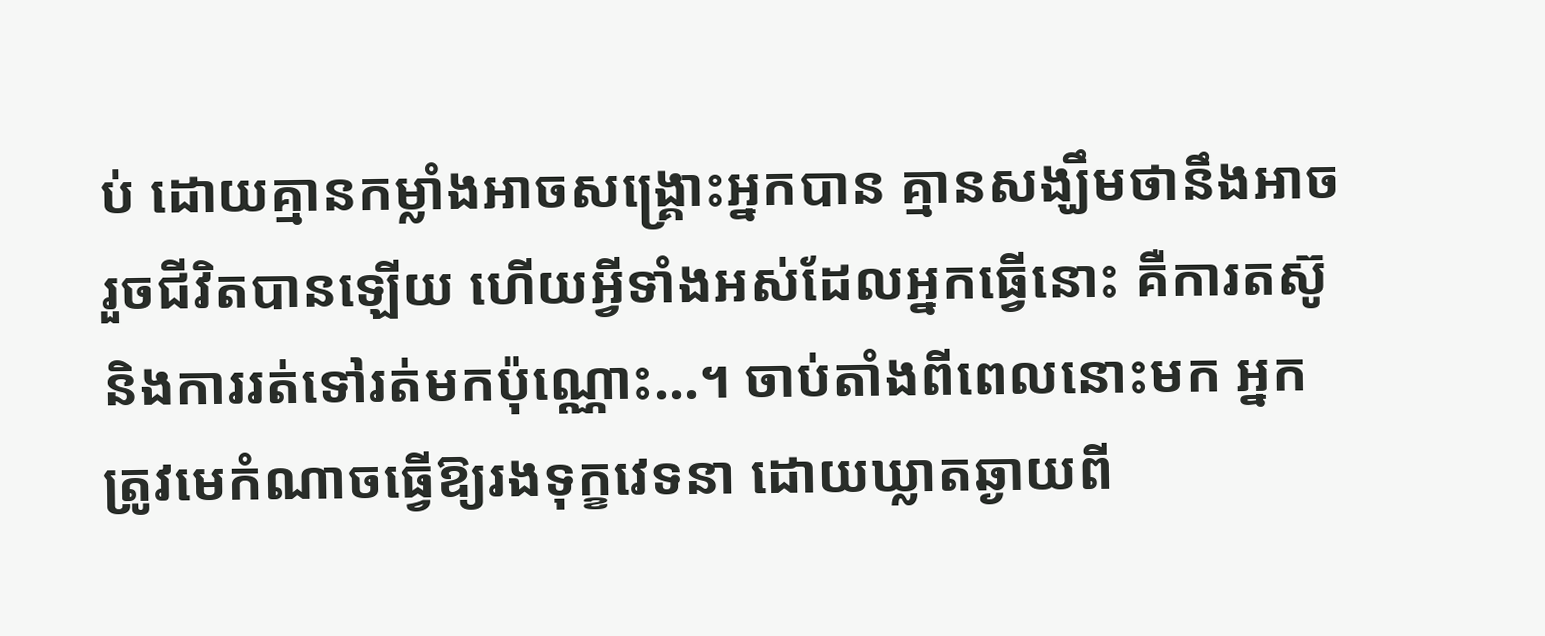ប់ ដោយគ្មានកម្លាំងអាចសង្គ្រោះអ្នកបាន គ្មានសង្ឃឹមថានឹងអាចរួចជីវិតបានឡើយ ហើយអ្វីទាំងអស់ដែលអ្នកធ្វើនោះ គឺការតស៊ូ និងការរត់ទៅរត់មកប៉ុណ្ណោះ...។ ចាប់តាំងពីពេលនោះមក អ្នកត្រូវមេកំណាចធ្វើឱ្យរងទុក្ខវេទនា ដោយឃ្លាតឆ្ងាយពី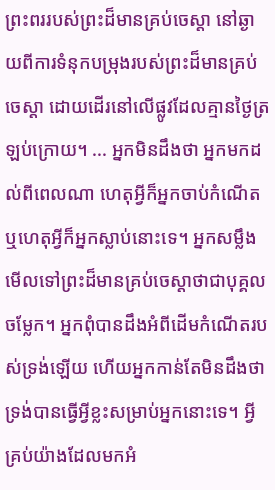ព្រះពររបស់ព្រះដ៏មានគ្រប់ចេស្ដា នៅឆ្ងាយពីការទំនុកបម្រុងរបស់ព្រះដ៏មានគ្រប់ចេស្ដា ដោយដើរនៅលើផ្លូវដែលគ្មានថ្ងៃត្រឡប់ក្រោយ។ ... អ្នកមិនដឹងថា អ្នកមកដល់ពីពេលណា ហេតុអ្វីក៏អ្នកចាប់កំណើត ឬហេតុអ្វីក៏អ្នកស្លាប់នោះទេ។ អ្នកសម្លឹងមើលទៅព្រះដ៏មានគ្រប់ចេស្ដាថាជាបុគ្គលចម្លែក។ អ្នកពុំបានដឹងអំពីដើមកំណើតរបស់ទ្រង់ឡើយ ហើយអ្នកកាន់តែមិនដឹងថា ទ្រង់បានធ្វើអ្វីខ្លះសម្រាប់អ្នកនោះទេ។ អ្វីគ្រប់យ៉ាងដែលមកអំ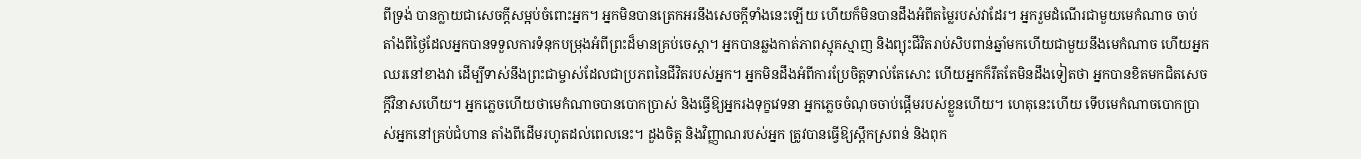ពីទ្រង់ បានក្លាយជាសេចក្តីសម្អប់ចំពោះអ្នក។ អ្នកមិនបានត្រេកអរនឹងសេចក្ដីទាំងនេះឡើយ ហើយក៏មិនបានដឹងអំពីតម្លៃរបស់វាដែរ។ អ្នករួមដំណើរជាមួយមេកំណាច ចាប់តាំងពីថ្ងៃដែលអ្នកបានទទួលការទំនុកបម្រុងអំពីព្រះដ៏មានគ្រប់ចេស្ដា។ អ្នកបានឆ្លងកាត់ភាពស្មុគស្មាញ និងព្យុះជីវិតរាប់សិបពាន់ឆ្នាំមកហើយជាមួយនឹងមេកំណាច ហើយអ្នកឈរនៅខាងវា ដើម្បីទាស់នឹងព្រះជាម្ចាស់ដែលជាប្រភពនៃជីវិតរបស់អ្នក។ អ្នកមិនដឹងអំពីការប្រែចិត្តទាល់តែសោះ ហើយអ្នកក៏រឹតតែមិនដឹងទៀតថា អ្នកបានខិតមកជិតសេចក្តីវិនាសហើយ។ អ្នកភ្លេចហើយថាមេកំណាចបានបោកប្រាស់ និងធ្វើឱ្យអ្នករងទុក្ខវេទនា អ្នកភ្លេចចំណុចចាប់ផ្ដើមរបស់ខ្លួនហើយ។ ហេតុនេះហើយ ទើបមេកំណាចបោកប្រាស់អ្នកនៅគ្រប់ជំហាន តាំងពីដើមរហូតដល់ពេលនេះ។ ដួងចិត្ត និងវិញ្ញាណរបស់អ្នក ត្រូវបានធ្វើឱ្យស្ពឹកស្រពន់ និងពុក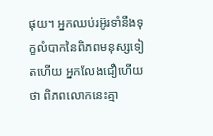ផុយ។ អ្នកឈប់រអ៊ូរទាំនឹងទុក្ខលំបាកនៃពិភពមនុស្សទៀតហើយ អ្នកលែងជឿហើយថា ពិភពលោកនេះគ្មា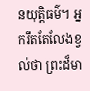នយុត្តិធម៌។ អ្នករឹតតែលែងខ្វល់ថា ព្រះដ៏មា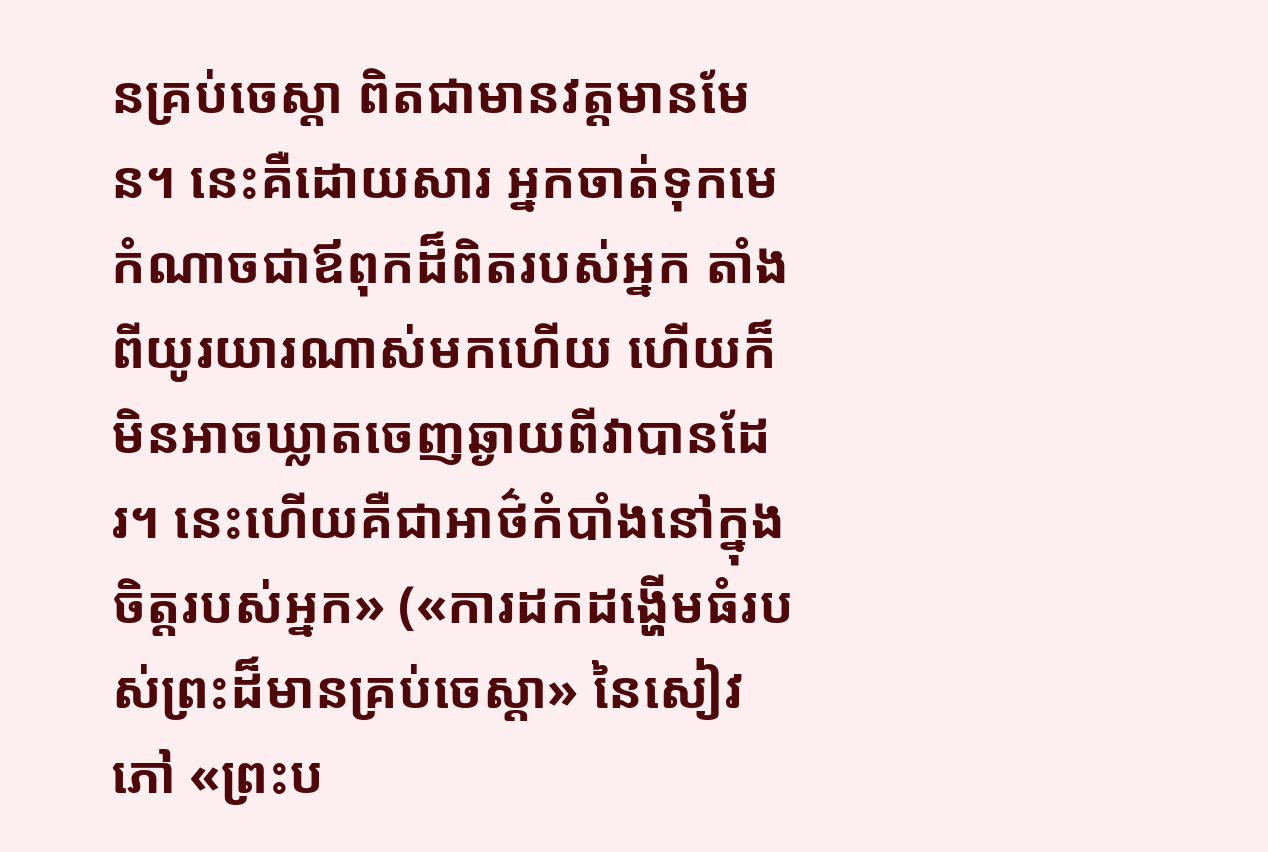នគ្រប់ចេស្ដា ពិតជាមានវត្តមានមែន។ នេះគឺដោយសារ អ្នកចាត់ទុកមេកំណាចជាឪពុកដ៏ពិតរបស់អ្នក តាំងពីយូរយារណាស់មកហើយ ហើយក៏មិនអាចឃ្លាតចេញឆ្ងាយពីវាបានដែរ។ នេះហើយគឺជាអាថ៌កំបាំងនៅក្នុងចិត្តរបស់អ្នក» («ការដកដង្ហើមធំរបស់ព្រះដ៏មានគ្រប់ចេស្ដា» នៃសៀវភៅ «ព្រះប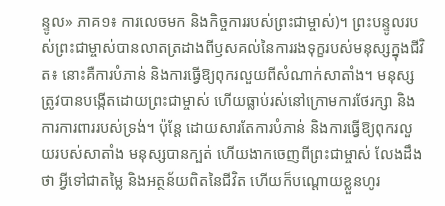ន្ទូល» ភាគ១៖ ការលេចមក និងកិច្ចការរបស់ព្រះជាម្ចាស់)។ ព្រះបន្ទូលរបស់ព្រះជាម្ចាស់បានលាតត្រដាងពីឫសគល់នៃការរងទុក្ខរបស់មនុស្សក្នុងជីវិត៖ នោះគឺការបំភាន់ និងការធ្វើឱ្យពុករលួយពីសំណាក់សាតាំង។ មនុស្សត្រូវបានបង្កើតដោយព្រះជាម្ចាស់ ហើយធ្លាប់រស់នៅក្រោមការថែរក្សា និងការការពាររបស់ទ្រង់។ ប៉ុន្តែ ដោយសារតែការបំភាន់ និងការធ្វើឱ្យពុករលួយរបស់សាតាំង មនុស្សបានក្បត់ ហើយងាកចេញពីព្រះជាម្ចាស់ លែងដឹងថា អ្វីទៅជាតម្លៃ និងអត្ថន័យពិតនៃជីវិត ហើយក៏បណ្ដោយខ្លួនហូរ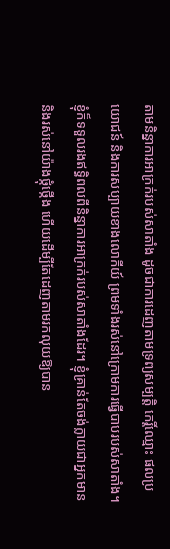តាមនិន្នាការអាក្រក់របស់សាតាំង ដូចជាការដេញតាមទ្រព្យសម្បត្តិ កេរ្តិ៍ឈ្មោះ ផលប្រយោជន៍ និងការសប្បាយខាងលោកីយ៍ ព្រមទាំងរស់នៅក្រោមការធ្វើបាបរបស់សាតាំង។ ខ្ញុំក៏ទទួលរងឥទ្ធិពលពីនិន្នាការអាក្រក់របស់សាតាំងដែរ។ ខ្ញុំគ្រាន់តែចង់ក្លាយជាអ្នកមាន និងរស់នៅយ៉ាងថ្កុំថ្កើង ហើយដើម្បីតែដេញតាមរកលុយឱ្យបាន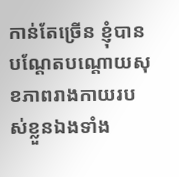កាន់តែច្រើន ខ្ញុំបានបណ្ដែតបណ្ដោយសុខភាពរាងកាយរបស់ខ្លួនឯងទាំង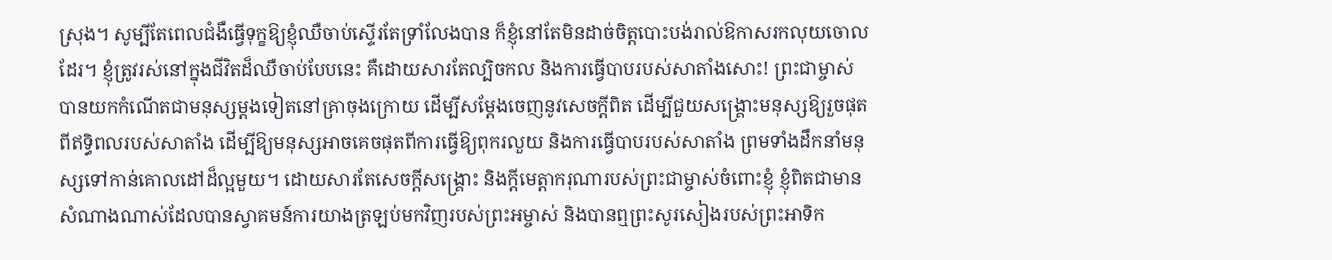ស្រុង។ សូម្បីតែពេលជំងឺធ្វើទុក្ខឱ្យខ្ញុំឈឺចាប់ស្ទើរតែទ្រាំលែងបាន ក៏ខ្ញុំនៅតែមិនដាច់ចិត្តបោះបង់រាល់ឱកាសរកលុយចោលដែរ។ ខ្ញុំត្រូវរស់នៅក្នុងជីវិតដ៏ឈឺចាប់បែបនេះ គឺដោយសារតែល្បិចកល និងការធ្វើបាបរបស់សាតាំងសោះ! ព្រះជាម្ចាស់បានយកកំណើតជាមនុស្សម្ដងទៀតនៅគ្រាចុងក្រោយ ដើម្បីសម្ដែងចេញនូវសេចក្ដីពិត ដើម្បីជួយសង្គ្រោះមនុស្សឱ្យរួចផុតពីឥទ្ធិពលរបស់សាតាំង ដើម្បីឱ្យមនុស្សអាចគេចផុតពីការធ្វើឱ្យពុករលួយ និងការធ្វើបាបរបស់សាតាំង ព្រមទាំងដឹកនាំមនុស្សទៅកាន់គោលដៅដ៏ល្អមួយ។ ដោយសារតែសេចក្ដីសង្គ្រោះ និងក្ដីមេត្តាករុណារបស់ព្រះជាម្ចាស់ចំពោះខ្ញុំ ខ្ញុំពិតជាមានសំណាងណាស់ដែលបានស្វាគមន៍ការយាងត្រឡប់មកវិញរបស់ព្រះអម្ចាស់ និងបានឮព្រះសូរសៀងរបស់ព្រះអាទិក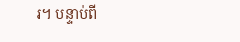រ។ បន្ទាប់ពី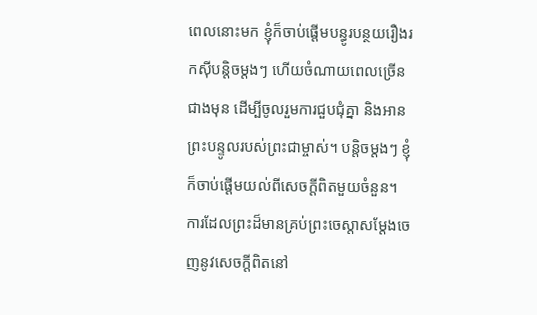ពេលនោះមក ខ្ញុំក៏ចាប់ផ្ដើមបន្ធូរបន្ថយរឿងរកស៊ីបន្តិចម្ដងៗ ហើយចំណាយពេលច្រើនជាងមុន ដើម្បីចូលរួមការជួបជុំគ្នា និងអានព្រះបន្ទូលរបស់ព្រះជាម្ចាស់។ បន្តិចម្ដងៗ ខ្ញុំក៏ចាប់ផ្ដើមយល់ពីសេចក្ដីពិតមួយចំនួន។ ការដែលព្រះដ៏មានគ្រប់ព្រះចេស្ដាសម្ដែងចេញនូវសេចក្ដីពិតនៅ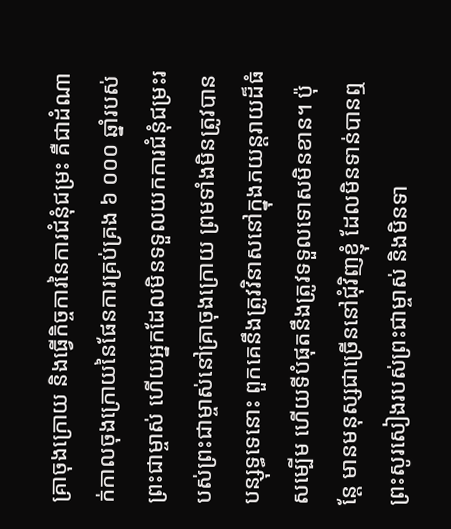គ្រាចុងក្រោយ និងធ្វើកិច្ចការនៃការជំនុំជម្រះ គឺជាដំណាក់កាលចុងក្រោយនៃផែនការគ្រប់គ្រង ៦ ០០០ ឆ្នាំរបស់ព្រះជាម្ចាស់ ហើយអ្នកដែលមិនទទួលយកការជំនុំជម្រះរបស់ព្រះជាម្ចាស់នៅគ្រាចុងក្រោយ ព្រមទាំងមិនត្រូវបានបន្សុទ្ធទេនោះ ពួកគេនឹងត្រូវវិនាសនៅក្នុងភយន្តរាយដ៏ធំសម្បើម ហើយទីបំផុតនឹងត្រូវទទួលទោសមិនខាន។ ប៉ុន្តែ មានមនុស្សជាច្រើននៅជុំវិញខ្ញុំ ដែលមិនទាន់បានឮព្រះសូរសៀងរបស់ព្រះជាម្ចាស់ និងមិនទា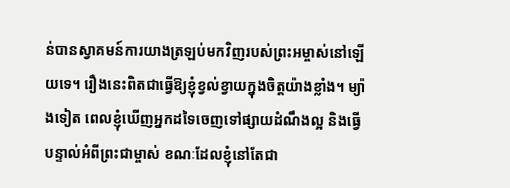ន់បានស្វាគមន៍ការយាងត្រឡប់មកវិញរបស់ព្រះអម្ចាស់នៅឡើយទេ។ រឿងនេះពិតជាធ្វើឱ្យខ្ញុំខ្វល់ខ្វាយក្នុងចិត្តយ៉ាងខ្លាំង។ ម្យ៉ាងទៀត ពេលខ្ញុំឃើញអ្នកដទៃចេញទៅផ្សាយដំណឹងល្អ និងធ្វើបន្ទាល់អំពីព្រះជាម្ចាស់ ខណៈដែលខ្ញុំនៅតែជា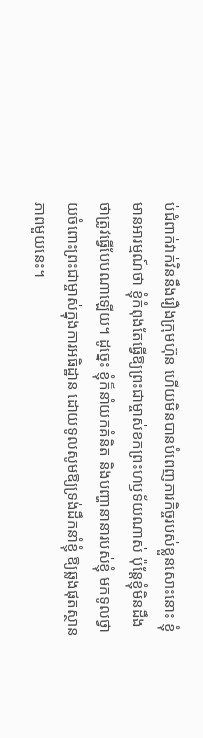ប់ជំពាក់វាក់វិននឹងរឿងក្រុមហ៊ុន ហើយមិនបានបំពេញភារកិច្ចរបស់ខ្លួនសោះនោះ ខ្ញុំមានអារម្មណ៍ថា ខ្ញុំកំពុងតែធ្វើឱ្យព្រះជាម្ចាស់ខកព្រះហឫទ័យណាស់ ប៉ុន្តែខ្ញុំមិនដឹងថាត្រូវធ្វើបែបណាឡើយ។ ដូច្នេះ ខ្ញុំក៏នាំយកគំនិត និងបញ្ហានានារបស់ខ្ញុំ មកទូលថ្វាយចំពោះព្រះជាម្ចាស់ក្នុងការអធិដ្ឋាន ដោយទូលសូមឱ្យទ្រង់ដឹកនាំខ្ញុំ ឱ្យឆ្លងផុតស្ថានភាពមួយនេះ។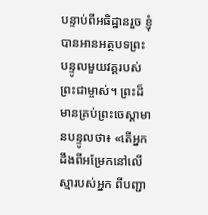បន្ទាប់ពីអធិដ្ឋានរួច ខ្ញុំបានអានអត្ថបទព្រះបន្ទូលមួយវគ្គរបស់ព្រះជាម្ចាស់។ ព្រះដ៏មានគ្រប់ព្រះចេស្ដាមានបន្ទូលថា៖ «តើអ្នកដឹងពីអម្រែកនៅលើស្មារបស់អ្នក ពីបញ្ជា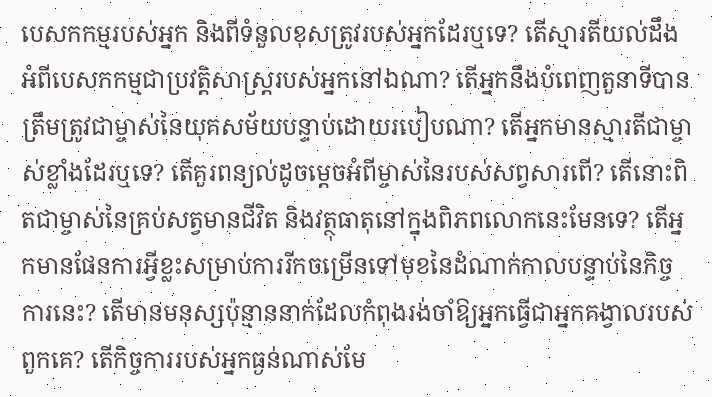បេសកកម្មរបស់អ្នក និងពីទំនួលខុសត្រូវរបស់អ្នកដែរឬទេ? តើស្មារតីយល់ដឹងអំពីបេសកកម្មជាប្រវត្តិសាស្ត្ររបស់អ្នកនៅឯណា? តើអ្នកនឹងបំពេញតួនាទីបានត្រឹមត្រូវជាម្ចាស់នៃយុគសម័យបន្ទាប់ដោយរបៀបណា? តើអ្នកមានស្មារតីជាម្ចាស់ខ្លាំងដែរឬទេ? តើគួរពន្យល់ដូចម្តេចអំពីម្ចាស់នៃរបស់សព្វសារពើ? តើនោះពិតជាម្ចាស់នៃគ្រប់សត្វមានជីវិត និងវត្ថុធាតុនៅក្នុងពិភពលោកនេះមែនទេ? តើអ្នកមានផែនការអ្វីខ្លះសម្រាប់ការរីកចម្រើនទៅមុខនៃដំណាក់កាលបន្ទាប់នៃកិច្ចការនេះ? តើមានមនុស្សប៉ុន្មាននាក់ដែលកំពុងរង់ចាំឱ្យអ្នកធ្វើជាអ្នកគង្វាលរបស់ពួកគេ? តើកិច្ចការរបស់អ្នកធ្ងន់ណាស់មែ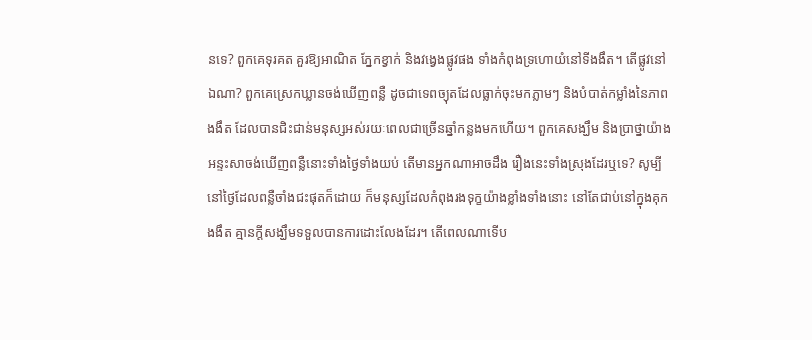នទេ? ពួកគេទុរគត គួរឱ្យអាណិត ភ្នែកខ្វាក់ និងវង្វេងផ្លូវផង ទាំងកំពុងទ្រហោយំនៅទីងងឹត។ តើផ្លូវនៅឯណា? ពួកគេស្រេកឃ្លានចង់ឃើញពន្លឺ ដូចជាទេពច្យុតដែលធ្លាក់ចុះមកភ្លាមៗ និងបំបាត់កម្លាំងនៃភាពងងឹត ដែលបានជិះជាន់មនុស្សអស់រយៈពេលជាច្រើនឆ្នាំកន្លងមកហើយ។ ពួកគេសង្ឃឹម និងប្រាថ្នាយ៉ាងអន្ទះសាចង់ឃើញពន្លឺនោះទាំងថ្ងៃទាំងយប់ តើមានអ្នកណាអាចដឹង រឿងនេះទាំងស្រុងដែរឬទេ? សូម្បីនៅថ្ងៃដែលពន្លឺចាំងជះផុតក៏ដោយ ក៏មនុស្សដែលកំពុងរងទុក្ខយ៉ាងខ្លាំងទាំងនោះ នៅតែជាប់នៅក្នុងគុកងងឹត គ្មានក្ដីសង្ឃឹមទទួលបានការដោះលែងដែរ។ តើពេលណាទើប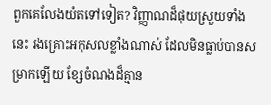ពួកគេលែងយំតទៅទៀត? វិញ្ញាណដ៏ផុយស្រួយទាំងនេះ រងគ្រោះអកុសលខ្លាំងណាស់ ដែលមិនធ្លាប់បានសម្រាកឡើយ ខ្សែចំណងដ៏គ្មាន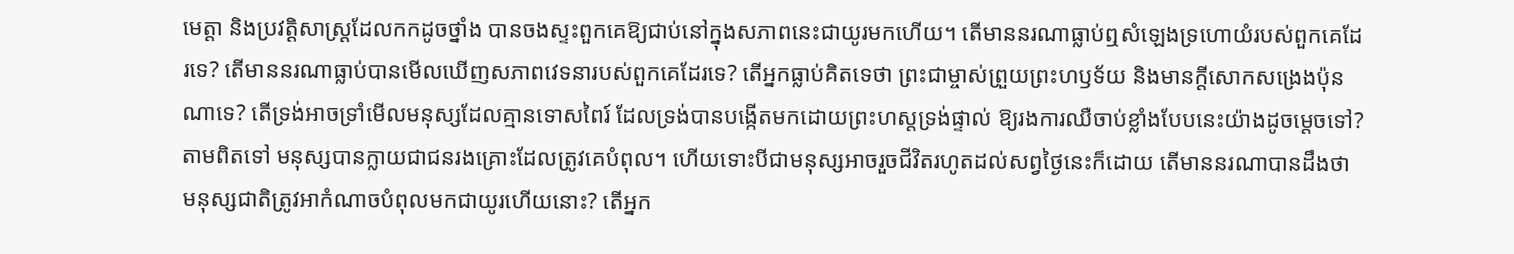មេត្តា និងប្រវត្តិសាស្ត្រដែលកកដូចថ្នាំង បានចងស្ទះពួកគេឱ្យជាប់នៅក្នុងសភាពនេះជាយូរមកហើយ។ តើមាននរណាធ្លាប់ឮសំឡេងទ្រហោយំរបស់ពួកគេដែរទេ? តើមាននរណាធ្លាប់បានមើលឃើញសភាពវេទនារបស់ពួកគេដែរទេ? តើអ្នកធ្លាប់គិតទេថា ព្រះជាម្ចាស់ព្រួយព្រះហឫទ័យ និងមានក្ដីសោកសង្រេងប៉ុនណាទេ? តើទ្រង់អាចទ្រាំមើលមនុស្សដែលគ្មានទោសពៃរ៍ ដែលទ្រង់បានបង្កើតមកដោយព្រះហស្តទ្រង់ផ្ទាល់ ឱ្យរងការឈឺចាប់ខ្លាំងបែបនេះយ៉ាងដូចម្តេចទៅ? តាមពិតទៅ មនុស្សបានក្លាយជាជនរងគ្រោះដែលត្រូវគេបំពុល។ ហើយទោះបីជាមនុស្សអាចរួចជីវិតរហូតដល់សព្វថ្ងៃនេះក៏ដោយ តើមាននរណាបានដឹងថា មនុស្សជាតិត្រូវអាកំណាចបំពុលមកជាយូរហើយនោះ? តើអ្នក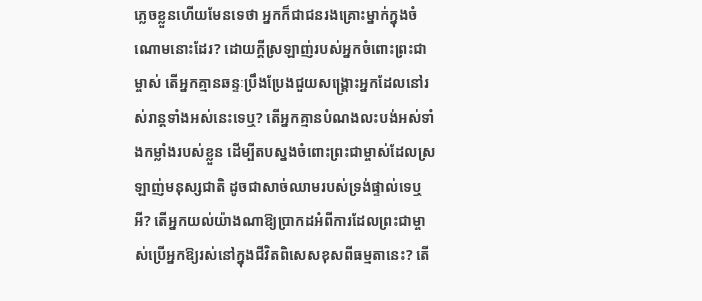ភ្លេចខ្លួនហើយមែនទេថា អ្នកក៏ជាជនរងគ្រោះម្នាក់ក្នុងចំណោមនោះដែរ? ដោយក្ដីស្រឡាញ់របស់អ្នកចំពោះព្រះជាម្ចាស់ តើអ្នកគ្មានឆន្ទៈប្រឹងប្រែងជួយសង្គ្រោះអ្នកដែលនៅរស់រាន្តទាំងអស់នេះទេឬ? តើអ្នកគ្មានបំណងលះបង់អស់ទាំងកម្លាំងរបស់ខ្លួន ដើម្បីតបស្នងចំពោះព្រះជាម្ចាស់ដែលស្រឡាញ់មនុស្សជាតិ ដូចជាសាច់ឈាមរបស់ទ្រង់ផ្ទាល់ទេឬអី? តើអ្នកយល់យ៉ាងណាឱ្យប្រាកដអំពីការដែលព្រះជាម្ចាស់ប្រើអ្នកឱ្យរស់នៅក្នុងជីវិតពិសេសខុសពីធម្មតានេះ? តើ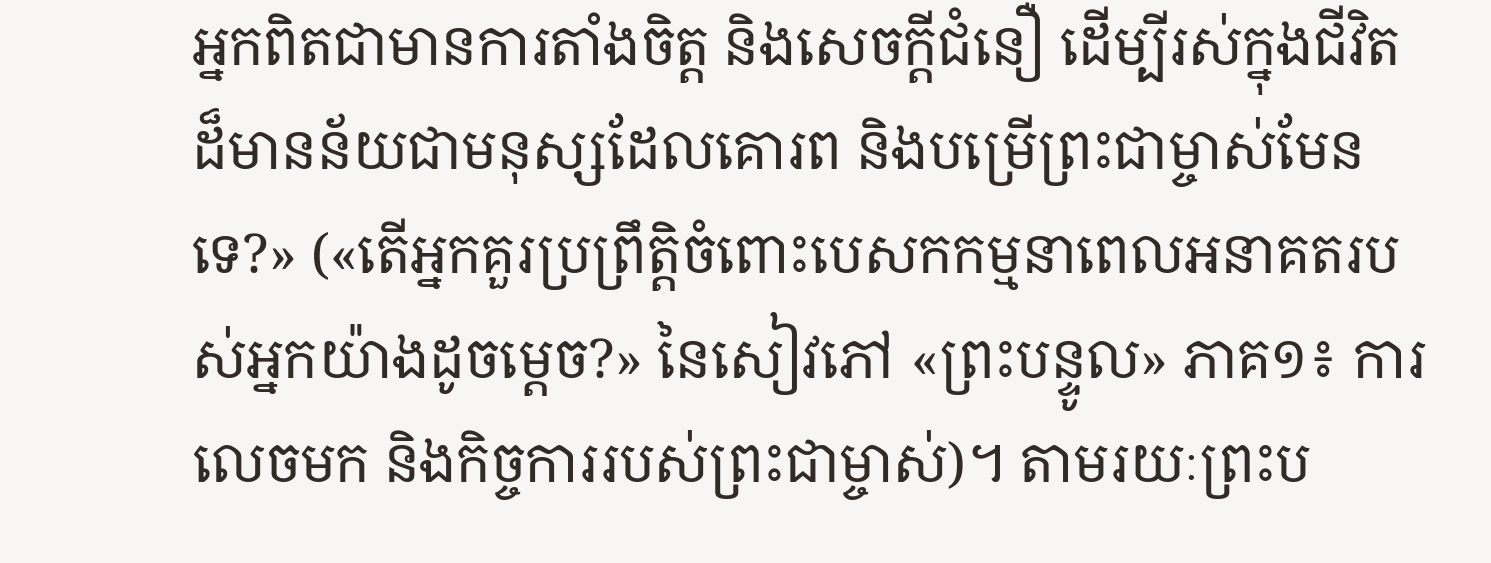អ្នកពិតជាមានការតាំងចិត្ត និងសេចក្ដីជំនឿ ដើម្បីរស់ក្នុងជីវិតដ៏មានន័យជាមនុស្សដែលគោរព និងបម្រើព្រះជាម្ចាស់មែនទេ?» («តើអ្នកគួរប្រព្រឹត្តិចំពោះបេសកកម្មនាពេលអនាគតរបស់អ្នកយ៉ាងដូចម្តេច?» នៃសៀវភៅ «ព្រះបន្ទូល» ភាគ១៖ ការលេចមក និងកិច្ចការរបស់ព្រះជាម្ចាស់)។ តាមរយៈព្រះប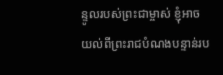ន្ទូលរបស់ព្រះជាម្ចាស់ ខ្ញុំអាចយល់ពីព្រះរាជបំណងបន្ទាន់រប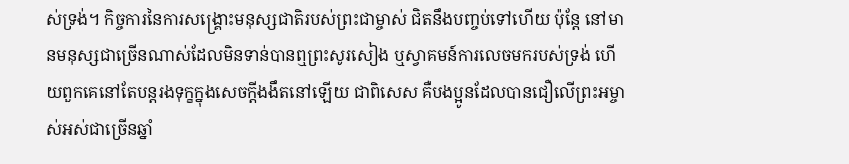ស់ទ្រង់។ កិច្ចការនៃការសង្គ្រោះមនុស្សជាតិរបស់ព្រះជាម្ចាស់ ជិតនឹងបញ្ចប់ទៅហើយ ប៉ុន្តែ នៅមានមនុស្សជាច្រើនណាស់ដែលមិនទាន់បានឮព្រះសូរសៀង ឬស្វាគមន៍ការលេចមករបស់ទ្រង់ ហើយពួកគេនៅតែបន្តរងទុក្ខក្នុងសេចក្ដីងងឹតនៅឡើយ ជាពិសេស គឺបងប្អូនដែលបានជឿលើព្រះអម្ចាស់អស់ជាច្រើនឆ្នាំ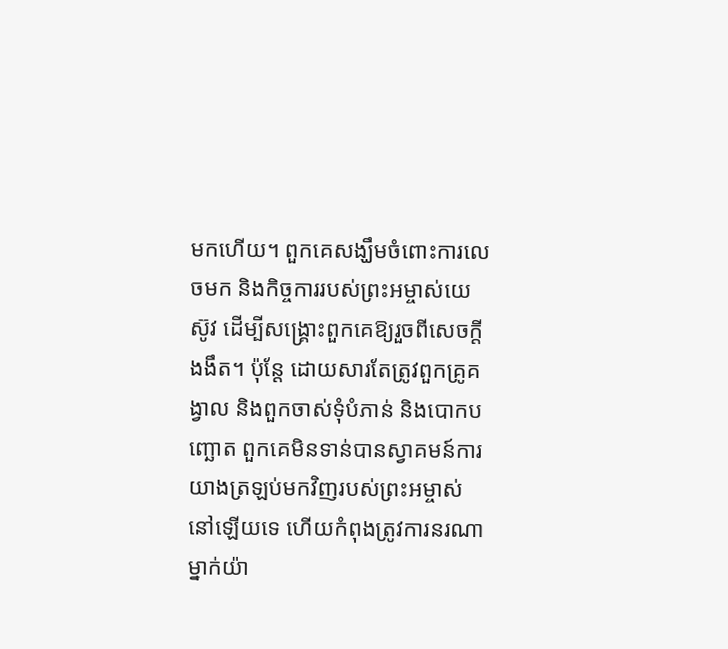មកហើយ។ ពួកគេសង្ឃឹមចំពោះការលេចមក និងកិច្ចការរបស់ព្រះអម្ចាស់យេស៊ូវ ដើម្បីសង្គ្រោះពួកគេឱ្យរួចពីសេចក្ដីងងឹត។ ប៉ុន្តែ ដោយសារតែត្រូវពួកគ្រូគង្វាល និងពួកចាស់ទុំបំភាន់ និងបោកបញ្ឆោត ពួកគេមិនទាន់បានស្វាគមន៍ការយាងត្រឡប់មកវិញរបស់ព្រះអម្ចាស់នៅឡើយទេ ហើយកំពុងត្រូវការនរណាម្នាក់យ៉ា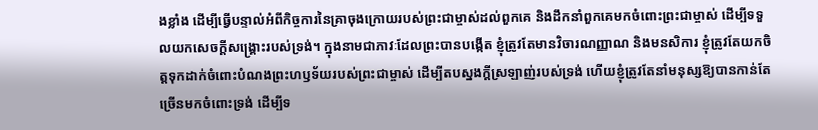ងខ្លាំង ដើម្បីធ្វើបន្ទាល់អំពីកិច្ចការនៃគ្រាចុងក្រោយរបស់ព្រះជាម្ចាស់ដល់ពួកគេ និងដឹកនាំពួកគេមកចំពោះព្រះជាម្ចាស់ ដើម្បីទទួលយកសេចក្ដីសង្គ្រោះរបស់ទ្រង់។ ក្នុងនាមជាភាវៈដែលព្រះបានបង្កើត ខ្ញុំត្រូវតែមានវិចារណញ្ញាណ និងមនសិការ ខ្ញុំត្រូវតែយកចិត្តទុកដាក់ចំពោះបំណងព្រះហឫទ័យរបស់ព្រះជាម្ចាស់ ដើម្បីតបស្នងក្ដីស្រឡាញ់របស់ទ្រង់ ហើយខ្ញុំត្រូវតែនាំមនុស្សឱ្យបានកាន់តែច្រើនមកចំពោះទ្រង់ ដើម្បីទ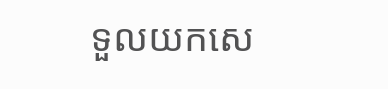ទួលយកសេ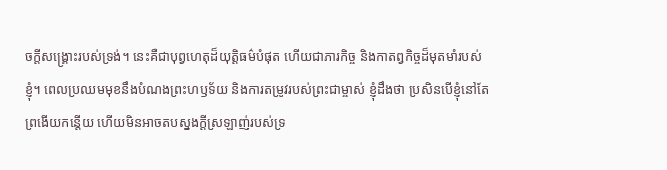ចក្ដីសង្គ្រោះរបស់ទ្រង់។ នេះគឺជាបុព្វហេតុដ៏យុត្តិធម៌បំផុត ហើយជាភារកិច្ច និងកាតព្វកិច្ចដ៏មុតមាំរបស់ខ្ញុំ។ ពេលប្រឈមមុខនឹងបំណងព្រះហឫទ័យ និងការតម្រូវរបស់ព្រះជាម្ចាស់ ខ្ញុំដឹងថា ប្រសិនបើខ្ញុំនៅតែព្រងើយកន្តើយ ហើយមិនអាចតបស្នងក្ដីស្រឡាញ់របស់ទ្រ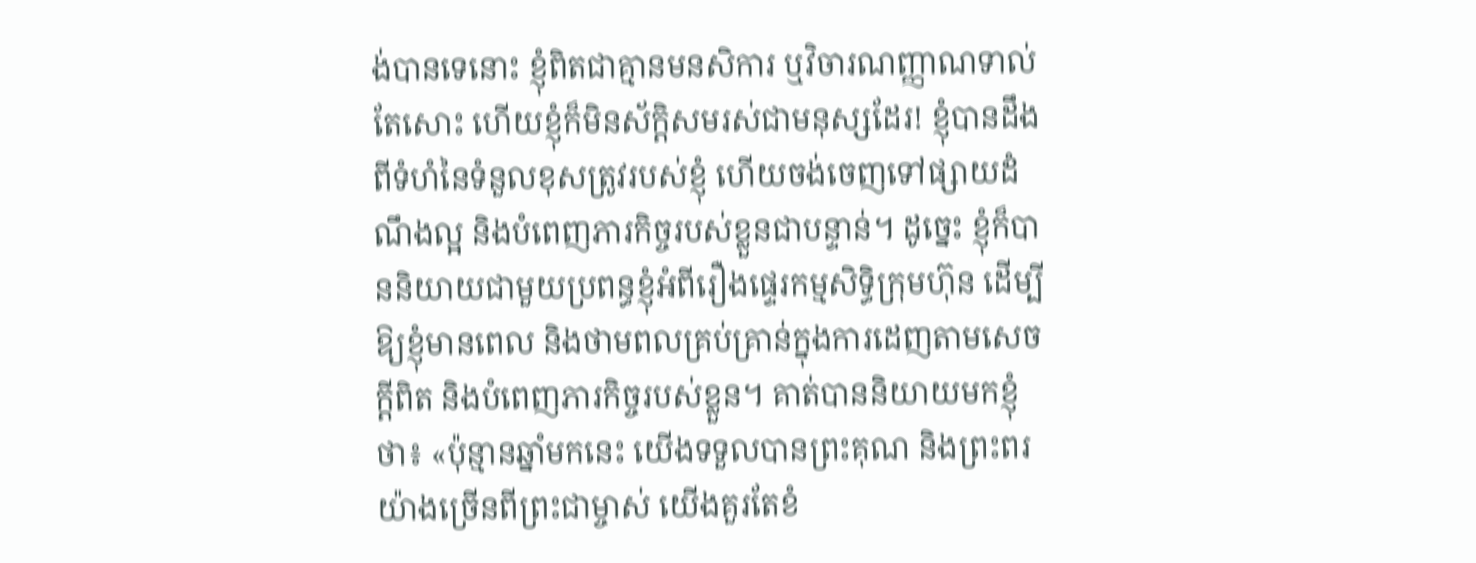ង់បានទេនោះ ខ្ញុំពិតជាគ្មានមនសិការ ឬវិចារណញ្ញាណទាល់តែសោះ ហើយខ្ញុំក៏មិនស័ក្ដិសមរស់ជាមនុស្សដែរ! ខ្ញុំបានដឹងពីទំហំនៃទំនួលខុសត្រូវរបស់ខ្ញុំ ហើយចង់ចេញទៅផ្សាយដំណឹងល្អ និងបំពេញភារកិច្ចរបស់ខ្លួនជាបន្ទាន់។ ដូច្នេះ ខ្ញុំក៏បាននិយាយជាមួយប្រពន្ធខ្ញុំអំពីរឿងផ្ទេរកម្មសិទ្ធិក្រុមហ៊ុន ដើម្បីឱ្យខ្ញុំមានពេល និងថាមពលគ្រប់គ្រាន់ក្នុងការដេញតាមសេចក្ដីពិត និងបំពេញភារកិច្ចរបស់ខ្លួន។ គាត់បាននិយាយមកខ្ញុំថា៖ «ប៉ុន្មានឆ្នាំមកនេះ យើងទទួលបានព្រះគុណ និងព្រះពរយ៉ាងច្រើនពីព្រះជាម្ចាស់ យើងគួរតែខំ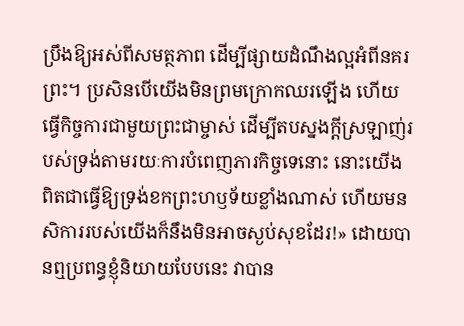ប្រឹងឱ្យអស់ពីសមត្ថភាព ដើម្បីផ្សាយដំណឹងល្អអំពីនគរព្រះ។ ប្រសិនបើយើងមិនព្រមក្រោកឈរឡើង ហើយធ្វើកិច្ចការជាមួយព្រះជាម្ចាស់ ដើម្បីតបស្នងក្ដីស្រឡាញ់របស់ទ្រង់តាមរយៈការបំពេញភារកិច្ចទេនោះ នោះយើងពិតជាធ្វើឱ្យទ្រង់ខកព្រះហឫទ័យខ្លាំងណាស់ ហើយមនសិការរបស់យើងក៏នឹងមិនអាចស្ងប់សុខដែរ!» ដោយបានឮប្រពន្ធខ្ញុំនិយាយបែបនេះ វាបាន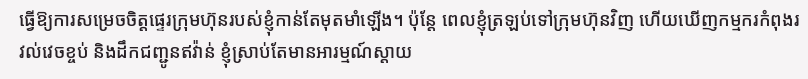ធ្វើឱ្យការសម្រេចចិត្តផ្ទេរក្រុមហ៊ុនរបស់ខ្ញុំកាន់តែមុតមាំឡើង។ ប៉ុន្តែ ពេលខ្ញុំត្រឡប់ទៅក្រុមហ៊ុនវិញ ហើយឃើញកម្មករកំពុងរវល់វេចខ្ចប់ និងដឹកជញ្ជូនឥវ៉ាន់ ខ្ញុំស្រាប់តែមានអារម្មណ៍ស្ដាយ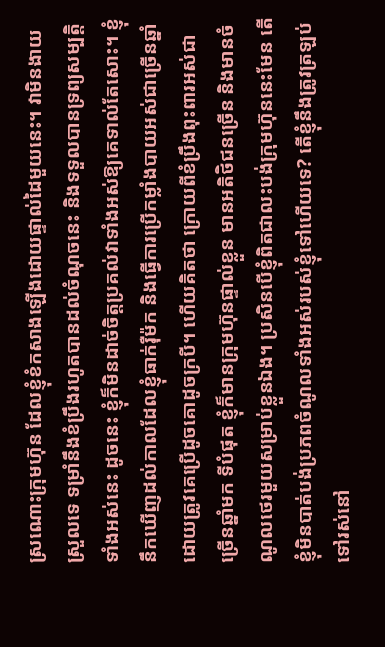ស្រណោះក្រុមហ៊ុន ដែលខ្ញុំខំកសាងឡើងដោយផ្ទាល់ដៃមួយនេះ។ វាមិនងាយស្រួលទេ ទម្រាំនឹងខំប្រឹងរហូតបានដល់ចំណុចនេះ និងទទួលបានទ្រព្យសម្បត្តិទាំងអស់នេះ ដូចនេះ ខ្ញុំក៏មិនដាច់ចិត្តប្រគល់វាទាំងអស់ឱ្យគេទាល់តែសោះ។ ខ្ញុំនឹកឃើញដល់កាលដែលខ្ញុំធាក់រ៉ឺម៉ក និងធ្វើការប្រើកម្លាំងបាយអស់ជាច្រើនឆ្នាំ ដោយត្រូវគេប្រើដូចគោដូចក្របី។ ហើយគិតថា ក្រោយពីខំប្រឹងពុះពារអស់ជាច្រើនឆ្នាំមក ទីបំផុត ខ្ញុំក៏មានក្រុមហ៊ុនផ្ទាល់ខ្លួន មានអតិថិជនច្រើន និងមានចំណូលថេរមួយសម្រាប់ខ្លួនឯង។ ប្រសិនបើខ្ញុំពិតជាលះបង់ក្រុមហ៊ុននេះមែន តើខ្ញុំមិនបាត់បង់ប្រភពចំណូលទាំងអស់របស់ខ្ញុំទៅហើយទេ? តើខ្ញុំនឹងត្រូវត្រឡប់ទៅរស់នៅ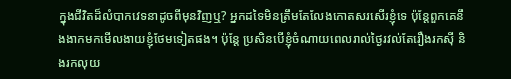ក្នុងជីវិតដ៏លំបាកវេទនាដូចពីមុនវិញឬ? អ្នកដទៃមិនត្រឹមតែលែងកោតសរសើរខ្ញុំទេ ប៉ុន្តែពួកគេនឹងងាកមកមើលងាយខ្ញុំថែមទៀតផង។ ប៉ុន្តែ ប្រសិនបើខ្ញុំចំណាយពេលរាល់ថ្ងៃរវល់តែរឿងរកស៊ី និងរកលុយ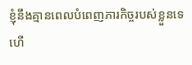ខ្ញុំនឹងគ្មានពេលបំពេញភារកិច្ចរបស់ខ្លួនទេ ហើ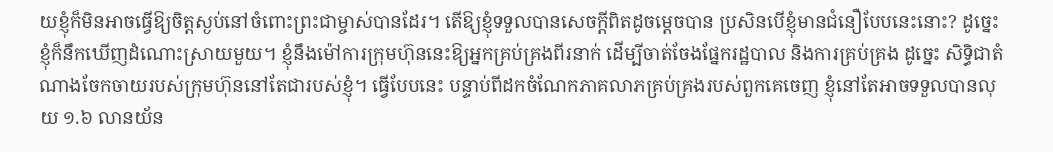យខ្ញុំក៏មិនអាចធ្វើឱ្យចិត្តស្ងប់នៅចំពោះព្រះជាម្ចាស់បានដែរ។ តើឱ្យខ្ញុំទទួលបានសេចក្ដីពិតដូចម្តេចបាន ប្រសិនបើខ្ញុំមានជំនឿបែបនេះនោះ? ដូច្នេះ ខ្ញុំក៏នឹកឃើញដំណោះស្រាយមួយ។ ខ្ញុំនឹងម៉ៅការក្រុមហ៊ុននេះឱ្យអ្នកគ្រប់គ្រងពីរនាក់ ដើម្បីចាត់ចែងផ្នែករដ្ឋបាល និងការគ្រប់គ្រង ដូច្នេះ សិទ្ធិជាតំណាងចែកចាយរបស់ក្រុមហ៊ុននៅតែជារបស់ខ្ញុំ។ ធ្វើបែបនេះ បន្ទាប់ពីដកចំណែកភាគលាភគ្រប់គ្រងរបស់ពួកគេចេញ ខ្ញុំនៅតែអាចទទួលបានលុយ ១.៦ លានយ័ន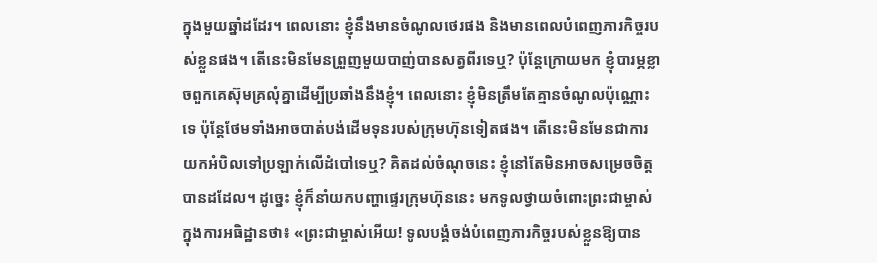ក្នុងមួយឆ្នាំដដែរ។ ពេលនោះ ខ្ញុំនឹងមានចំណូលថេរផង និងមានពេលបំពេញភារកិច្ចរបស់ខ្លួនផង។ តើនេះមិនមែនព្រួញមួយបាញ់បានសត្វពីរទេឬ? ប៉ុន្តែក្រោយមក ខ្ញុំបារម្ភខ្លាចពួកគេស៊ុមគ្រលុំគ្នាដើម្បីប្រឆាំងនឹងខ្ញុំ។ ពេលនោះ ខ្ញុំមិនត្រឹមតែគ្មានចំណូលប៉ុណ្ណោះទេ ប៉ុន្តែថែមទាំងអាចបាត់បង់ដើមទុនរបស់ក្រុមហ៊ុនទៀតផង។ តើនេះមិនមែនជាការយកអំបិលទៅប្រឡាក់លើដំបៅទេឬ? គិតដល់ចំណុចនេះ ខ្ញុំនៅតែមិនអាចសម្រេចចិត្តបានដដែល។ ដូច្នេះ ខ្ញុំក៏នាំយកបញ្ហាផ្ទេរក្រុមហ៊ុននេះ មកទូលថ្វាយចំពោះព្រះជាម្ចាស់ក្នុងការអធិដ្ឋានថា៖ «ព្រះជាម្ចាស់អើយ! ទូលបង្គំចង់បំពេញភារកិច្ចរបស់ខ្លួនឱ្យបាន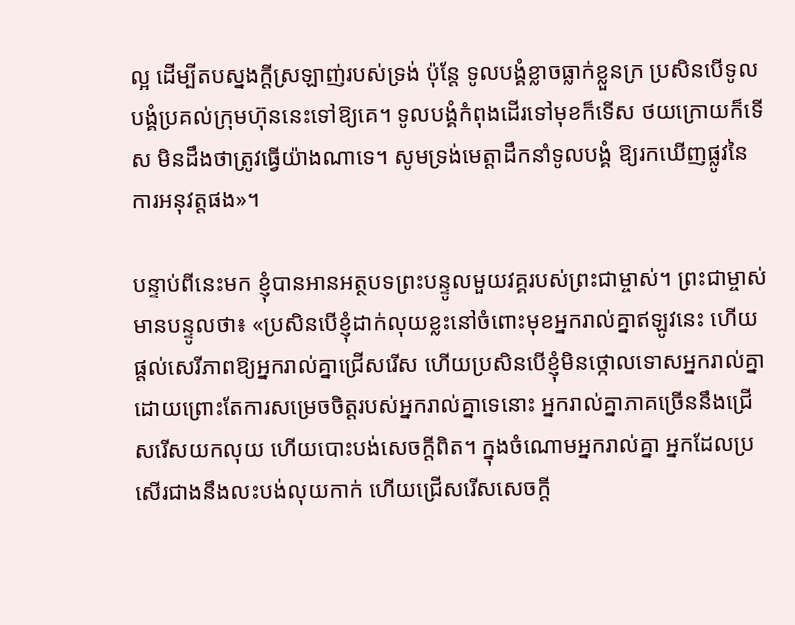ល្អ ដើម្បីតបស្នងក្ដីស្រឡាញ់របស់ទ្រង់ ប៉ុន្តែ ទូលបង្គំខ្លាចធ្លាក់ខ្លួនក្រ ប្រសិនបើទូលបង្គំប្រគល់ក្រុមហ៊ុននេះទៅឱ្យគេ។ ទូលបង្គំកំពុងដើរទៅមុខក៏ទើស ថយក្រោយក៏ទើស មិនដឹងថាត្រូវធ្វើយ៉ាងណាទេ។ សូមទ្រង់មេត្តាដឹកនាំទូលបង្គំ ឱ្យរកឃើញផ្លូវនៃការអនុវត្តផង»។

បន្ទាប់ពីនេះមក ខ្ញុំបានអានអត្ថបទព្រះបន្ទូលមួយវគ្គរបស់ព្រះជាម្ចាស់។ ព្រះជាម្ចាស់មានបន្ទូលថា៖ «ប្រសិនបើខ្ញុំដាក់លុយខ្លះនៅចំពោះមុខអ្នករាល់គ្នាឥឡូវនេះ ហើយផ្តល់សេរីភាពឱ្យអ្នករាល់គ្នាជ្រើសរើស ហើយប្រសិនបើខ្ញុំមិនថ្កោលទោសអ្នករាល់គ្នាដោយព្រោះតែការសម្រេចចិត្តរបស់អ្នករាល់គ្នាទេនោះ អ្នករាល់គ្នាភាគច្រើននឹងជ្រើសរើសយកលុយ ហើយបោះបង់សេចក្ដីពិត។ ក្នុងចំណោមអ្នករាល់គ្នា អ្នកដែលប្រសើរជាងនឹងលះបង់លុយកាក់ ហើយជ្រើសរើសសេចក្ដី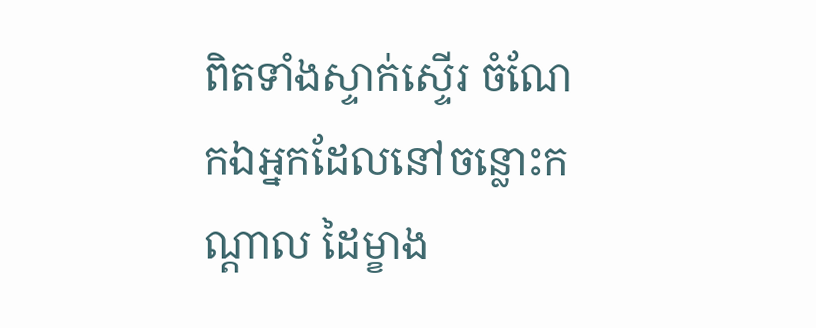ពិតទាំងស្ទាក់ស្ទើរ ចំណែកឯអ្នកដែលនៅចន្លោះកណ្ដាល ដៃម្ខាង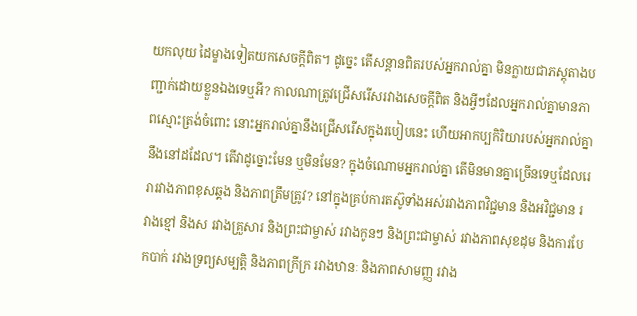យកលុយ ដៃម្ខាងទៀតយកសេចក្ដីពិត។ ដូច្នេះ តើសន្ដានពិតរបស់អ្នករាល់គ្នា មិនក្លាយជាភស្តុតាងបញ្ជាក់ដោយខ្លួនឯងទេឬអី? កាលណាត្រូវជ្រើសរើសរវាងសេចក្តីពិត និងអ្វីៗដែលអ្នករាល់គ្នាមានភាពស្មោះត្រង់ចំពោះ នោះអ្នករាល់គ្នានឹងជ្រើសរើសក្នុងរបៀបនេះ ហើយអាកប្បកិរិយារបស់អ្នករាល់គ្នា នឹងនៅដដែល។ តើវាដូច្នោះមែន ឬមិនមែន? ក្នុងចំណោមអ្នករាល់គ្នា តើមិនមានគ្នាច្រើនទេឬដែលរេរារវាងភាពខុសឆ្គង និងភាពត្រឹមត្រូវ? នៅក្នុងគ្រប់ការតស៊ូទាំងអស់រវាងភាពវិជ្ជមាន និងអវិជ្ជមាន រវាងខ្មៅ និងស រវាងគ្រួសារ និងព្រះជាម្ចាស់ រវាងកូនៗ និងព្រះជាម្ចាស់ រវាងភាពសុខដុម និងការបែកបាក់ រវាងទ្រព្យសម្បត្តិ និងភាពក្រីក្រ រវាងឋានៈ និងភាពសាមញ្ញ រវាង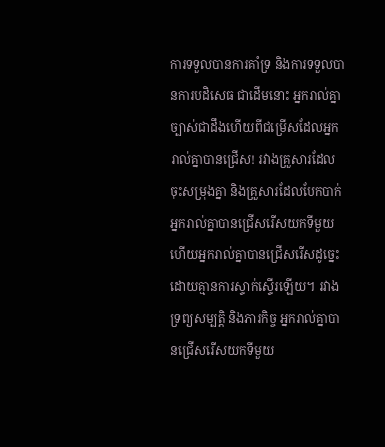ការទទួលបានការគាំទ្រ និងការទទួលបានការបដិសេធ ជាដើមនោះ អ្នករាល់គ្នាច្បាស់ជាដឹងហើយពីជម្រើសដែលអ្នករាល់គ្នាបានជ្រើស! រវាងគ្រួសារដែលចុះសម្រុងគ្នា និងគ្រួសារដែលបែកបាក់ អ្នករាល់គ្នាបានជ្រើសរើសយកទីមួយ ហើយអ្នករាល់គ្នាបានជ្រើសរើសដូច្នេះដោយគ្មានការស្ទាក់ស្ទើរឡើយ។ រវាងទ្រព្យសម្បត្តិ និងភារកិច្ច អ្នករាល់គ្នាបានជ្រើសរើសយកទីមួយ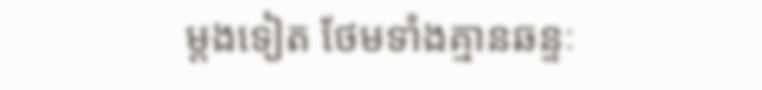ម្ដងទៀត ថែមទាំងគ្មានឆន្ទៈ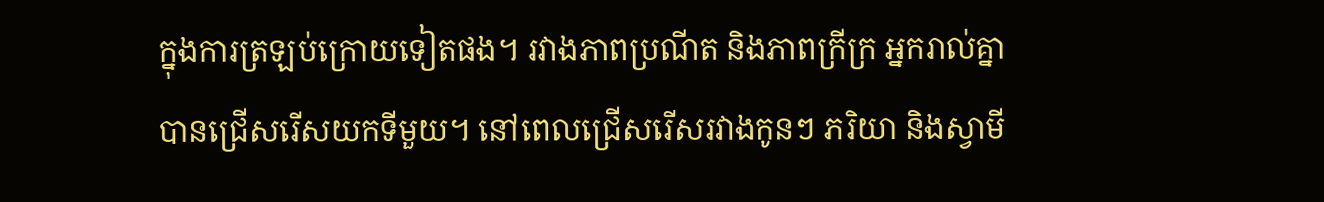ក្នុងការត្រឡប់ក្រោយទៀតផង។ រវាងភាពប្រណីត និងភាពក្រីក្រ អ្នករាល់គ្នាបានជ្រើសរើសយកទីមួយ។ នៅពេលជ្រើសរើសរវាងកូនៗ ភរិយា និងស្វាមី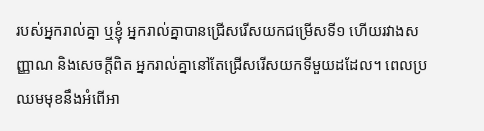របស់អ្នករាល់គ្នា ឬខ្ញុំ អ្នករាល់គ្នាបានជ្រើសរើសយកជម្រើសទី១ ហើយរវាងសញ្ញាណ និងសេចក្ដីពិត អ្នករាល់គ្នានៅតែជ្រើសរើសយកទីមួយដដែល។ ពេលប្រឈមមុខនឹងអំពើអា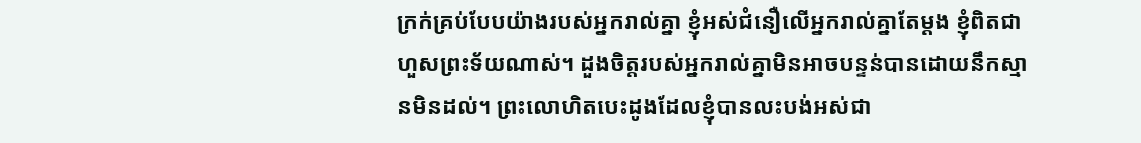ក្រក់គ្រប់បែបយ៉ាងរបស់អ្នករាល់គ្នា ខ្ញុំអស់ជំនឿលើអ្នករាល់គ្នាតែម្ដង ខ្ញុំពិតជាហួសព្រះទ័យណាស់។ ដួងចិត្តរបស់អ្នករាល់គ្នាមិនអាចបន្ទន់បានដោយនឹកស្មានមិនដល់។ ព្រះលោហិតបេះដូងដែលខ្ញុំបានលះបង់អស់ជា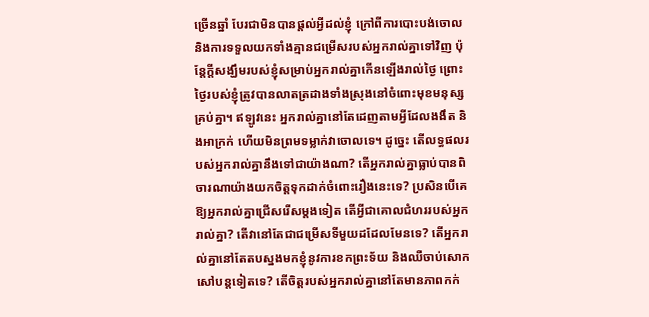ច្រើនឆ្នាំ បែរជាមិនបានផ្ដល់អ្វីដល់ខ្ញុំ ក្រៅពីការបោះបង់ចោល និងការទទួលយកទាំងគ្មានជម្រើសរបស់អ្នករាល់គ្នាទៅវិញ ប៉ុន្តែក្តីសង្ឃឹមរបស់ខ្ញុំសម្រាប់អ្នករាល់គ្នាកើនឡើងរាល់ថ្ងៃ ព្រោះថ្ងៃរបស់ខ្ញុំត្រូវបានលាតត្រដាងទាំងស្រុងនៅចំពោះមុខមនុស្សគ្រប់គ្នា។ ឥឡូវនេះ អ្នករាល់គ្នានៅតែដេញតាមអ្វីដែលងងឹត និងអាក្រក់ ហើយមិនព្រមទម្លាក់វាចោលទេ។ ដូច្នេះ តើលទ្ធផលរបស់អ្នករាល់គ្នានឹងទៅជាយ៉ាងណា? តើអ្នករាល់គ្នាធ្លាប់បានពិចារណាយ៉ាងយកចិត្តទុកដាក់ចំពោះរឿងនេះទេ? ប្រសិនបើគេឱ្យអ្នករាល់គ្នាជ្រើសរើសម្តងទៀត តើអ្វីជាគោលជំហររបស់អ្នករាល់គ្នា? តើវានៅតែជាជម្រើសទីមួយដដែលមែនទេ? តើអ្នករាល់គ្នានៅតែតបស្នងមកខ្ញុំនូវការខកព្រះទ័យ និងឈឺចាប់សោកសៅបន្តទៀតទេ? តើចិត្តរបស់អ្នករាល់គ្នានៅតែមានភាពកក់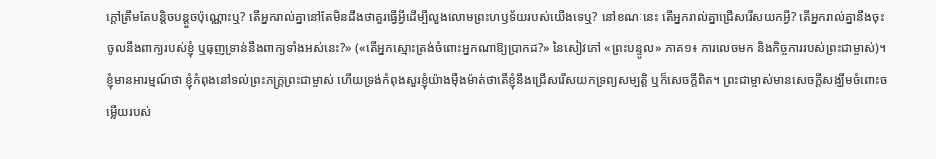ក្ដៅត្រឹមតែបន្តិចបន្តួចប៉ុណ្ណោះឬ? តើអ្នករាល់គ្នានៅតែមិនដឹងថាគួរធ្វើអ្វីដើម្បីលួងលោមព្រះហឫទ័យរបស់យើងទេឬ? នៅខណៈនេះ តើអ្នករាល់គ្នាជ្រើសរើសយកអ្វី? តើអ្នករាល់គ្នានឹងចុះចូលនឹងពាក្យរបស់ខ្ញុំ ឬធុញទ្រាន់នឹងពាក្យទាំងអស់នេះ?» («តើអ្នកស្មោះត្រង់ចំពោះអ្នកណាឱ្យប្រាកដ?» នៃសៀវភៅ «ព្រះបន្ទូល» ភាគ១៖ ការលេចមក និងកិច្ចការរបស់ព្រះជាម្ចាស់)។ ខ្ញុំមានអារម្មណ៍ថា ខ្ញុំកំពុងនៅទល់ព្រះភក្រ្តព្រះជាម្ចាស់ ហើយទ្រង់កំពុងសួរខ្ញុំយ៉ាងម៉ឺងម៉ាត់ថាតើខ្ញុំនឹងជ្រើសរើសយកទ្រព្យសម្បត្តិ ឬក៏សេចក្ដីពិត។ ព្រះជាម្ចាស់មានសេចក្ដីសង្ឃឹមចំពោះចម្លើយរបស់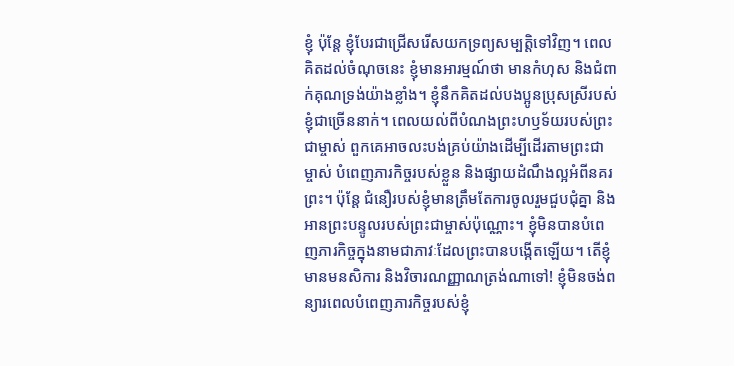ខ្ញុំ ប៉ុន្តែ ខ្ញុំបែរជាជ្រើសរើសយកទ្រព្យសម្បត្តិទៅវិញ។ ពេលគិតដល់ចំណុចនេះ ខ្ញុំមានអារម្មណ៍ថា មានកំហុស និងជំពាក់គុណទ្រង់យ៉ាងខ្លាំង។ ខ្ញុំនឹកគិតដល់បងប្អូនប្រុសស្រីរបស់ខ្ញុំជាច្រើននាក់។ ពេលយល់ពីបំណងព្រះហឫទ័យរបស់ព្រះជាម្ចាស់ ពួកគេអាចលះបង់គ្រប់យ៉ាងដើម្បីដើរតាមព្រះជាម្ចាស់ បំពេញភារកិច្ចរបស់ខ្លួន និងផ្សាយដំណឹងល្អអំពីនគរព្រះ។ ប៉ុន្តែ ជំនឿរបស់ខ្ញុំមានត្រឹមតែការចូលរួមជួបជុំគ្នា និងអានព្រះបន្ទូលរបស់ព្រះជាម្ចាស់ប៉ុណ្ណោះ។ ខ្ញុំមិនបានបំពេញភារកិច្ចក្នុងនាមជាភាវៈដែលព្រះបានបង្កើតឡើយ។ តើខ្ញុំមានមនសិការ និងវិចារណញ្ញាណត្រង់ណាទៅ! ខ្ញុំមិនចង់ពន្យារពេលបំពេញភារកិច្ចរបស់ខ្ញុំ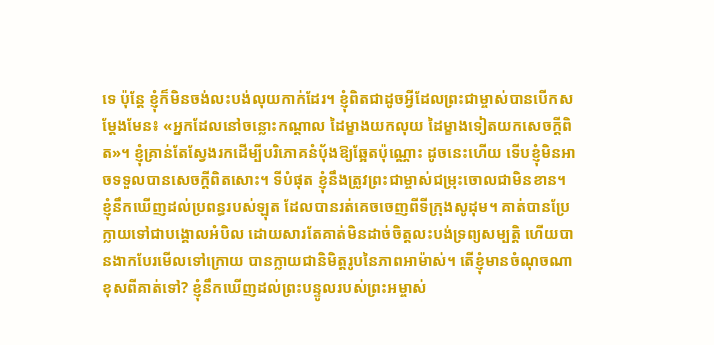ទេ ប៉ុន្តែ ខ្ញុំក៏មិនចង់លះបង់លុយកាក់ដែរ។ ខ្ញុំពិតជាដូចអ្វីដែលព្រះជាម្ចាស់បានបើកសម្ដែងមែន៖ «អ្នកដែលនៅចន្លោះកណ្ដាល ដៃម្ខាងយកលុយ ដៃម្ខាងទៀតយកសេចក្ដីពិត»។ ខ្ញុំគ្រាន់តែស្វែងរកដើម្បីបរិភោគនំប៉័ងឱ្យឆ្អែតប៉ុណ្ណោះ ដូចនេះហើយ ទើបខ្ញុំមិនអាចទទួលបានសេចក្ដីពិតសោះ។ ទីបំផុត ខ្ញុំនឹងត្រូវព្រះជាម្ចាស់ជម្រុះចោលជាមិនខាន។ ខ្ញុំនឹកឃើញដល់ប្រពន្ធរបស់ឡុត ដែលបានរត់គេចចេញពីទីក្រុងសូដុម។ គាត់បានប្រែក្លាយទៅជាបង្គោលអំបិល ដោយសារតែគាត់មិនដាច់ចិត្តលះបង់ទ្រព្យសម្បត្តិ ហើយបានងាកបែរមើលទៅក្រោយ បានក្លាយជានិមិត្តរូបនៃភាពអាម៉ាស់។ តើខ្ញុំមានចំណុចណាខុសពីគាត់ទៅ? ខ្ញុំនឹកឃើញដល់ព្រះបន្ទូលរបស់ព្រះអម្ចាស់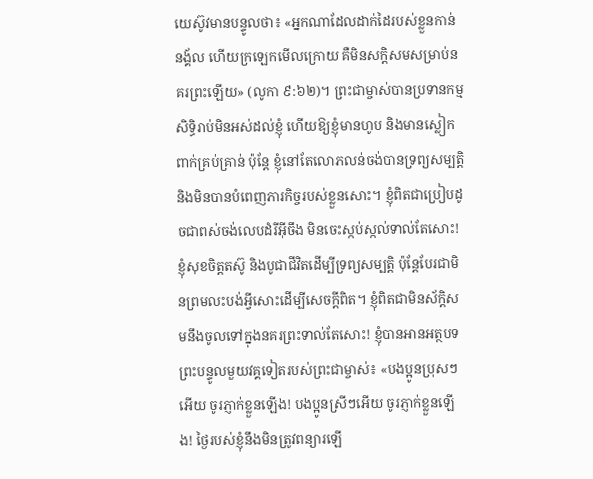យេស៊ូវមានបន្ទូលថា៖ «អ្នកណាដែលដាក់ដៃរបស់ខ្លួនកាន់នង្គ័ល ហើយក្រឡេកមើលក្រោយ គឺមិនសក្ដិសមសម្រាប់នគរព្រះឡើយ» (លូកា ៩:៦២)។ ព្រះជាម្ចាស់បានប្រទានកម្មសិទ្ធិរាប់មិនអស់ដល់ខ្ញុំ ហើយឱ្យខ្ញុំមានហូប និងមានស្លៀកពាក់គ្រប់គ្រាន់ ប៉ុន្តែ ខ្ញុំនៅតែលោភលន់ចង់បានទ្រព្យសម្បត្តិ និងមិនបានបំពេញភារកិច្ចរបស់ខ្លួនសោះ។ ខ្ញុំពិតជាប្រៀបដូចជាពស់ចង់លេបដំរីអ៊ីចឹង មិនចេះស្កប់ស្កល់ទាល់តែសោះ! ខ្ញុំសុខចិត្តតស៊ូ និងបូជាជីវិតដើម្បីទ្រព្យសម្បត្តិ ប៉ុន្តែបែរជាមិនព្រមលះបង់អ្វីសោះដើម្បីសេចក្ដីពិត។ ខ្ញុំពិតជាមិនស័ក្ដិសមនឹងចូលទៅក្នុងនគរព្រះទាល់តែសោះ! ខ្ញុំបានអានអត្ថបទព្រះបន្ទូលមួយវគ្គទៀតរបស់ព្រះជាម្ចាស់៖ «បងប្អូនប្រុសៗអើយ ចូរភ្ញាក់ខ្លួនឡើង! បងប្អូនស្រីៗអើយ ចូរភ្ញាក់ខ្លួនឡើង! ថ្ងៃរបស់ខ្ញុំនឹងមិនត្រូវពន្យារឡើ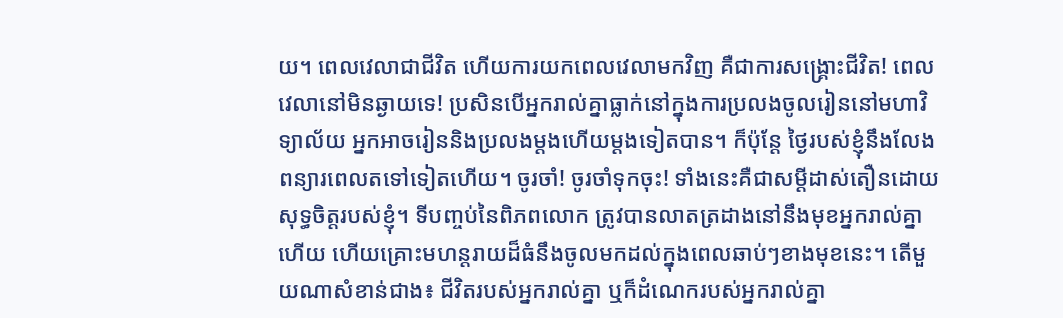យ។ ពេលវេលាជាជីវិត ហើយការយកពេលវេលាមកវិញ គឺជាការសង្រ្គោះជីវិត! ពេលវេលានៅមិនឆ្ងាយទេ! ប្រសិនបើអ្នករាល់គ្នាធ្លាក់នៅក្នុងការប្រលងចូលរៀននៅមហាវិទ្យាល័យ អ្នកអាចរៀននិងប្រលងម្ដងហើយម្ដងទៀតបាន។ ក៏ប៉ុន្តែ ថ្ងៃរបស់ខ្ញុំនឹងលែងពន្យារពេលតទៅទៀតហើយ។ ចូរចាំ! ចូរចាំទុកចុះ! ទាំងនេះគឺជាសម្ដីដាស់តឿនដោយសុទ្ធចិត្តរបស់ខ្ញុំ។ ទីបញ្ចប់នៃពិភពលោក ត្រូវបានលាតត្រដាងនៅនឹងមុខអ្នករាល់គ្នាហើយ ហើយគ្រោះមហន្តរាយដ៏ធំនឹងចូលមកដល់ក្នុងពេលឆាប់ៗខាងមុខនេះ។ តើមួយណាសំខាន់ជាង៖ ជីវិតរបស់អ្នករាល់គ្នា ឬក៏ដំណេករបស់អ្នករាល់គ្នា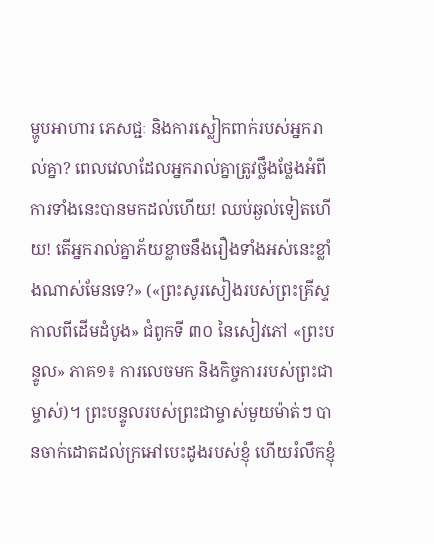ម្ហូបអាហារ ភេសជ្ជៈ និងការស្លៀកពាក់របស់អ្នករាល់គ្នា? ពេលវេលាដែលអ្នករាល់គ្នាត្រូវថ្លឹងថ្លែងអំពីការទាំងនេះបានមកដល់ហើយ! ឈប់ឆ្ងល់ទៀតហើយ! តើអ្នករាល់គ្នាភ័យខ្លាចនឹងរឿងទាំងអស់នេះខ្លាំងណាស់មែនទេ?» («ព្រះសូរសៀងរបស់ព្រះគ្រីស្ទ កាលពីដើមដំបូង» ជំពូកទី ៣០ នៃសៀវភៅ «ព្រះបន្ទូល» ភាគ១៖ ការលេចមក និងកិច្ចការរបស់ព្រះជាម្ចាស់)។ ព្រះបន្ទូលរបស់ព្រះជាម្ចាស់មួយម៉ាត់ៗ បានចាក់ដោតដល់ក្រអៅបេះដូងរបស់ខ្ញុំ ហើយរំលឹកខ្ញុំ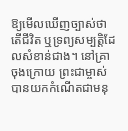ឱ្យមើលឃើញច្បាស់ថាតើជីវិត ឬទ្រព្យសម្បត្តិដែលសំខាន់ជាង។ នៅគ្រាចុងក្រោយ ព្រះជាម្ចាស់បានយកកំណើតជាមនុ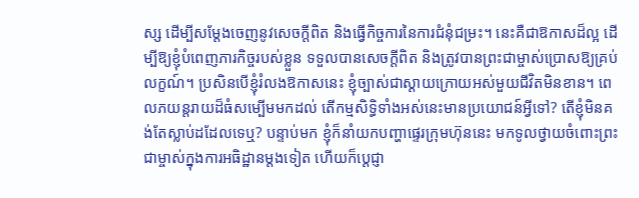ស្ស ដើម្បីសម្ដែងចេញនូវសេចក្ដីពិត និងធ្វើកិច្ចការនៃការជំនុំជម្រះ។ នេះគឺជាឱកាសដ៏ល្អ ដើម្បីឱ្យខ្ញុំបំពេញភារកិច្ចរបស់ខ្លួន ទទួលបានសេចក្ដីពិត និងត្រូវបានព្រះជាម្ចាស់ប្រោសឱ្យគ្រប់លក្ខណ៍។ ប្រសិនបើខ្ញុំរំលងឱកាសនេះ ខ្ញុំច្បាស់ជាស្ដាយក្រោយអស់មួយជីវិតមិនខាន។ ពេលភយន្តរាយដ៏ធំសម្បើមមកដល់ តើកម្មសិទ្ធិទាំងអស់នេះមានប្រយោជន៍អ្វីទៅ? តើខ្ញុំមិនគង់តែស្លាប់ដដែលទេឬ? បន្ទាប់មក ខ្ញុំក៏នាំយកបញ្ហាផ្ទេរក្រុមហ៊ុននេះ មកទូលថ្វាយចំពោះព្រះជាម្ចាស់ក្នុងការអធិដ្ឋានម្ដងទៀត ហើយក៏ប្ដេជ្ញា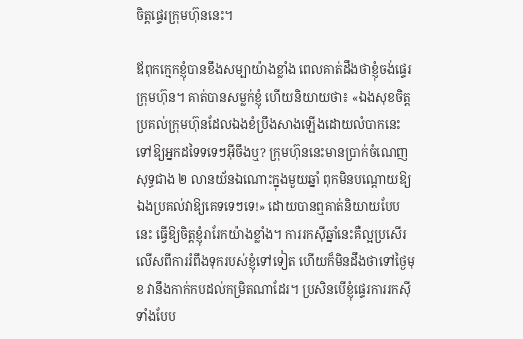ចិត្តផ្ទេរក្រុមហ៊ុននេះ។

ឪពុកក្មេកខ្ញុំបានខឹងសម្បាយ៉ាងខ្លាំង ពេលគាត់ដឹងថាខ្ញុំចង់ផ្ទេរក្រុមហ៊ុន។ គាត់បានសម្លក់ខ្ញុំ ហើយនិយាយថា៖ «ឯងសុខចិត្តប្រគល់ក្រុមហ៊ុនដែលឯងខំប្រឹងសាងឡើងដោយលំបាកនេះ ទៅឱ្យអ្នកដទៃទទេៗអ៊ីចឹងឬ? ក្រុមហ៊ុននេះមានប្រាក់ចំណេញសុទ្ធជាង ២ លានយ័នឯណោះក្នុងមួយឆ្នាំ ពុកមិនបណ្ដោយឱ្យឯងប្រគល់វាឱ្យគេទទេៗទេ!» ដោយបានឮគាត់និយាយបែបនេះ ធ្វើឱ្យចិត្តខ្ញុំរារែកយ៉ាងខ្លាំង។ ការរកស៊ីឆ្នាំនេះគឺល្អប្រសើរលើសពីការរំពឹងទុករបស់ខ្ញុំទៅទៀត ហើយក៏មិនដឹងថាទៅថ្ងៃមុខ វានឹងកាក់កបដល់កម្រិតណាដែរ។ ប្រសិនបើខ្ញុំផ្ទេរការរកស៊ីទាំងបែប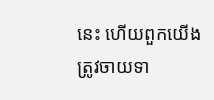នេះ ហើយពួកយើងត្រូវចាយទា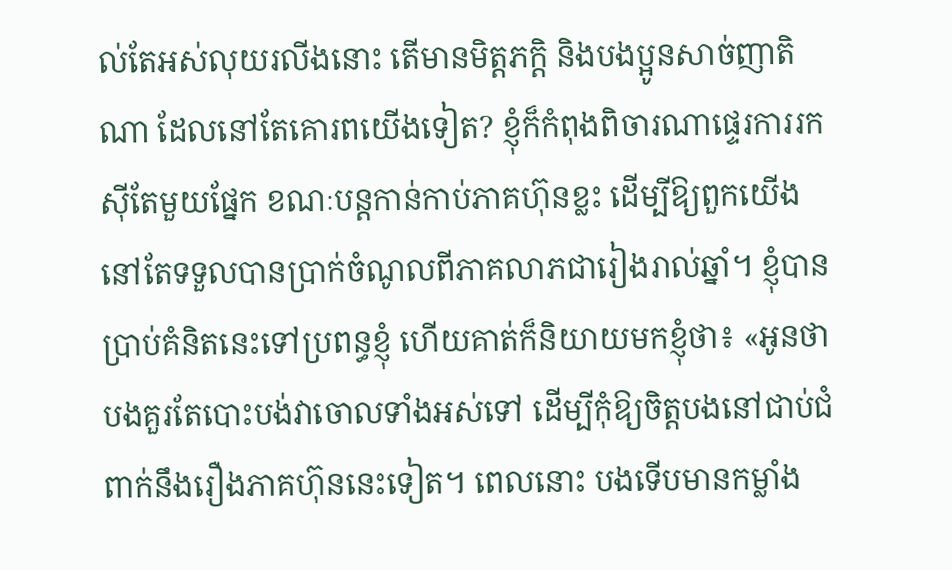ល់តែអស់លុយរលីងនោះ តើមានមិត្តភក្ដិ និងបងប្អូនសាច់ញាតិណា ដែលនៅតែគោរពយើងទៀត? ខ្ញុំក៏កំពុងពិចារណាផ្ទេរការរកស៊ីតែមួយផ្នែក ខណៈបន្តកាន់កាប់ភាគហ៊ុនខ្លះ ដើម្បីឱ្យពួកយើងនៅតែទទួលបានប្រាក់ចំណូលពីភាគលាភជារៀងរាល់ឆ្នាំ។ ខ្ញុំបានប្រាប់គំនិតនេះទៅប្រពន្ធខ្ញុំ ហើយគាត់ក៏និយាយមកខ្ញុំថា៖ «អូនថា បងគួរតែបោះបង់វាចោលទាំងអស់ទៅ ដើម្បីកុំឱ្យចិត្តបងនៅជាប់ជំពាក់នឹងរឿងភាគហ៊ុននេះទៀត។ ពេលនោះ បងទើបមានកម្លាំង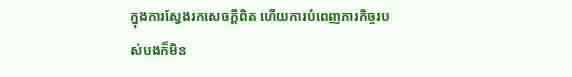ក្នុងការស្វែងរកសេចក្ដីពិត ហើយការបំពេញភារកិច្ចរបស់បងក៏មិន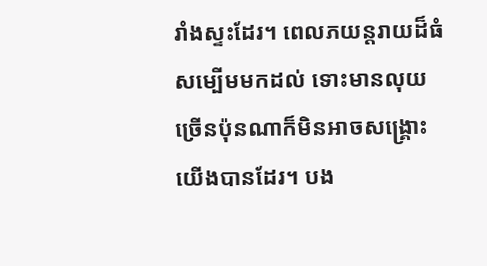រាំងស្ទះដែរ។ ពេលភយន្តរាយដ៏ធំសម្បើមមកដល់ ទោះមានលុយច្រើនប៉ុនណាក៏មិនអាចសង្គ្រោះយើងបានដែរ។ បង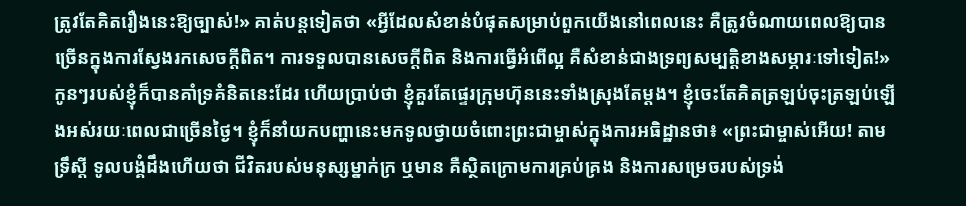ត្រូវតែគិតរឿងនេះឱ្យច្បាស់!» គាត់បន្តទៀតថា «អ្វីដែលសំខាន់បំផុតសម្រាប់ពួកយើងនៅពេលនេះ គឺត្រូវចំណាយពេលឱ្យបានច្រើនក្នុងការស្វែងរកសេចក្ដីពិត។ ការទទួលបានសេចក្ដីពិត និងការធ្វើអំពើល្អ គឺសំខាន់ជាងទ្រព្យសម្បត្តិខាងសម្ភារៈទៅទៀត!» កូនៗរបស់ខ្ញុំក៏បានគាំទ្រគំនិតនេះដែរ ហើយប្រាប់ថា ខ្ញុំគួរតែផ្ទេរក្រុមហ៊ុននេះទាំងស្រុងតែម្ដង។ ខ្ញុំចេះតែគិតត្រឡប់ចុះត្រឡប់ឡើងអស់រយៈពេលជាច្រើនថ្ងៃ។ ខ្ញុំក៏នាំយកបញ្ហានេះមកទូលថ្វាយចំពោះព្រះជាម្ចាស់ក្នុងការអធិដ្ឋានថា៖ «ព្រះជាម្ចាស់អើយ! តាមទ្រឹស្ដី ទូលបង្គំដឹងហើយថា ជីវិតរបស់មនុស្សម្នាក់ក្រ ឬមាន គឺស្ថិតក្រោមការគ្រប់គ្រង និងការសម្រេចរបស់ទ្រង់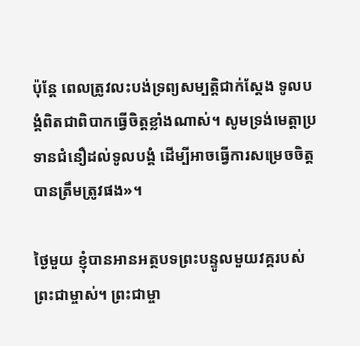ប៉ុន្តែ ពេលត្រូវលះបង់ទ្រព្យសម្បត្តិជាក់ស្ដែង ទូលបង្គំពិតជាពិបាកធ្វើចិត្តខ្លាំងណាស់។ សូមទ្រង់មេត្តាប្រទានជំនឿដល់ទូលបង្គំ ដើម្បីអាចធ្វើការសម្រេចចិត្តបានត្រឹមត្រូវផង»។

ថ្ងៃមួយ ខ្ញុំបានអានអត្ថបទព្រះបន្ទូលមួយវគ្គរបស់ព្រះជាម្ចាស់។ ព្រះជាម្ចា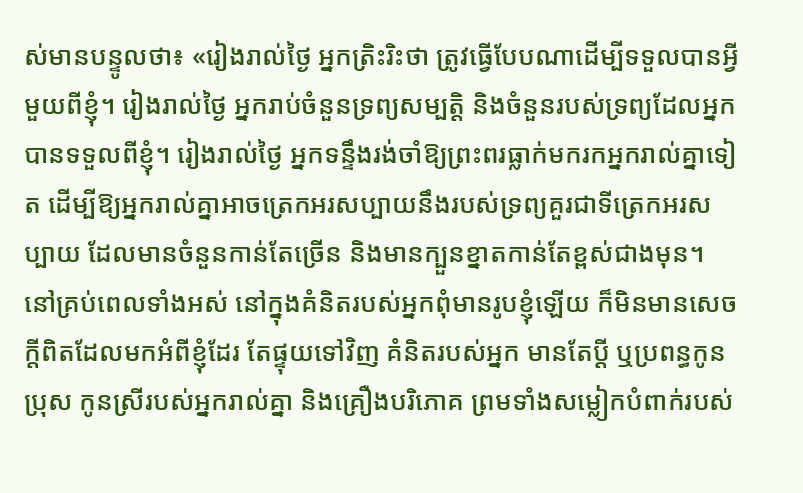ស់មានបន្ទូលថា៖ «រៀងរាល់ថ្ងៃ អ្នកត្រិះរិះថា ត្រូវធ្វើបែបណាដើម្បីទទួលបានអ្វីមួយពីខ្ញុំ។ រៀងរាល់ថ្ងៃ អ្នករាប់ចំនួនទ្រព្យសម្បត្តិ និងចំនួនរបស់ទ្រព្យដែលអ្នកបានទទួលពីខ្ញុំ។ រៀងរាល់ថ្ងៃ អ្នកទន្ទឹងរង់ចាំឱ្យព្រះពរធ្លាក់មករកអ្នករាល់គ្នាទៀត ដើម្បីឱ្យអ្នករាល់គ្នាអាចត្រេកអរសប្បាយនឹងរបស់ទ្រព្យគួរជាទីត្រេកអរសប្បាយ ដែលមានចំនួនកាន់តែច្រើន និងមានក្បួនខ្នាតកាន់តែខ្ពស់ជាងមុន។ នៅគ្រប់ពេលទាំងអស់ នៅក្នុងគំនិតរបស់អ្នកពុំមានរូបខ្ញុំឡើយ ក៏មិនមានសេចក្តីពិតដែលមកអំពីខ្ញុំដែរ តែផ្ទុយទៅវិញ គំនិតរបស់អ្នក មានតែប្តី ឬប្រពន្ធកូនប្រុស កូនស្រីរបស់អ្នករាល់គ្នា និងគ្រឿងបរិភោគ ព្រមទាំងសម្លៀកបំពាក់របស់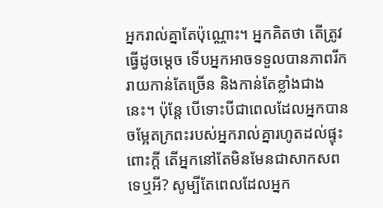អ្នករាល់គ្នាតែប៉ុណ្ណោះ។ អ្នកគិតថា តើត្រូវធ្វើដូចម្តេច ទើបអ្នកអាចទទួលបានភាពរីករាយកាន់តែច្រើន និងកាន់តែខ្លាំងជាងនេះ។ ប៉ុន្តែ បើទោះបីជាពេលដែលអ្នកបានចម្អែតក្រពះរបស់អ្នករាល់គ្នារហូតដល់ផ្ទុះពោះក្តី តើអ្នកនៅតែមិនមែនជាសាកសពទេឬអី? សូម្បីតែពេលដែលអ្នក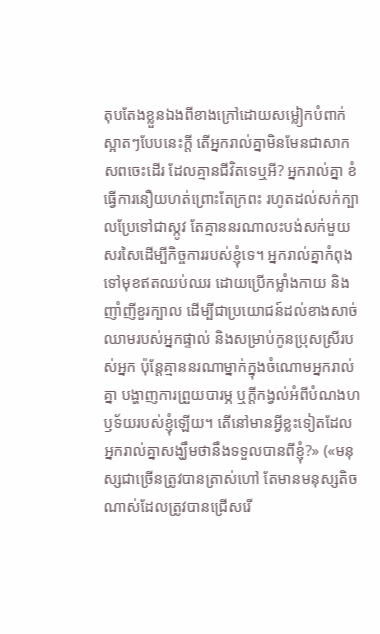តុបតែងខ្លួនឯងពីខាងក្រៅដោយសម្លៀកបំពាក់ស្អាតៗបែបនេះក្ដី តើអ្នករាល់គ្នាមិនមែនជាសាកសពចេះដើរ ដែលគ្មានជីវិតទេឬអី? អ្នករាល់គ្នា ខំធ្វើការនឿយហត់ព្រោះតែក្រពះ រហូតដល់សក់ក្បាលប្រែទៅជាស្កូវ តែគ្មាននរណាលះបង់សក់មួយសរសៃដើម្បីកិច្ចការរបស់ខ្ញុំទេ។ អ្នករាល់គ្នាកំពុងទៅមុខឥតឈប់ឈរ ដោយប្រើកម្លាំងកាយ និងញាំញីខួរក្បាល ដើម្បីជាប្រយោជន៍ដល់ខាងសាច់ឈាមរបស់អ្នកផ្ទាល់ និងសម្រាប់កូនប្រុសស្រីរបស់អ្នក ប៉ុន្តែគ្មាននរណាម្នាក់ក្នុងចំណោមអ្នករាល់គ្នា បង្ហាញការព្រួយបារម្ភ ឬក្តីកង្វល់អំពីបំណងហឫទ័យរបស់ខ្ញុំឡើយ។ តើនៅមានអ្វីខ្លះទៀតដែលអ្នករាល់គ្នាសង្ឃឹមថានឹងទទួលបានពីខ្ញុំ?» («មនុស្សជាច្រើនត្រូវបានត្រាស់ហៅ តែមានមនុស្សតិចណាស់ដែលត្រូវបានជ្រើសរើ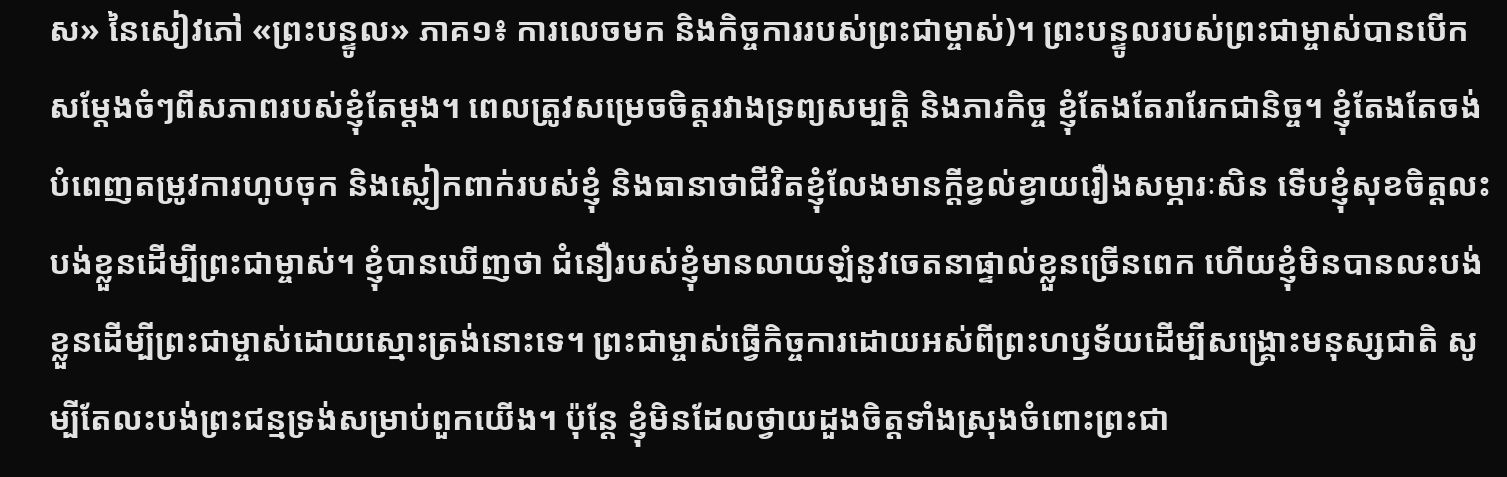ស» នៃសៀវភៅ «ព្រះបន្ទូល» ភាគ១៖ ការលេចមក និងកិច្ចការរបស់ព្រះជាម្ចាស់)។ ព្រះបន្ទូលរបស់ព្រះជាម្ចាស់បានបើកសម្ដែងចំៗពីសភាពរបស់ខ្ញុំតែម្ដង។ ពេលត្រូវសម្រេចចិត្តរវាងទ្រព្យសម្បត្តិ និងភារកិច្ច ខ្ញុំតែងតែរារែកជានិច្ច។ ខ្ញុំតែងតែចង់បំពេញតម្រូវការហូបចុក និងស្លៀកពាក់របស់ខ្ញុំ និងធានាថាជីវិតខ្ញុំលែងមានក្ដីខ្វល់ខ្វាយរឿងសម្ភារៈសិន ទើបខ្ញុំសុខចិត្តលះបង់ខ្លួនដើម្បីព្រះជាម្ចាស់។ ខ្ញុំបានឃើញថា ជំនឿរបស់ខ្ញុំមានលាយឡំនូវចេតនាផ្ទាល់ខ្លួនច្រើនពេក ហើយខ្ញុំមិនបានលះបង់ខ្លួនដើម្បីព្រះជាម្ចាស់ដោយស្មោះត្រង់នោះទេ។ ព្រះជាម្ចាស់ធ្វើកិច្ចការដោយអស់ពីព្រះហឫទ័យដើម្បីសង្គ្រោះមនុស្សជាតិ សូម្បីតែលះបង់ព្រះជន្មទ្រង់សម្រាប់ពួកយើង។ ប៉ុន្តែ ខ្ញុំមិនដែលថ្វាយដួងចិត្តទាំងស្រុងចំពោះព្រះជា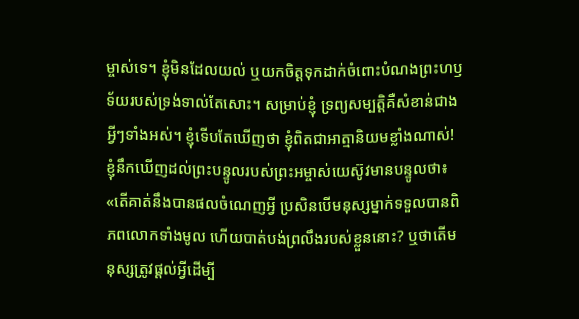ម្ចាស់ទេ។ ខ្ញុំមិនដែលយល់ ឬយកចិត្តទុកដាក់ចំពោះបំណងព្រះហឫទ័យរបស់ទ្រង់ទាល់តែសោះ។ សម្រាប់ខ្ញុំ ទ្រព្យសម្បត្តិគឺសំខាន់ជាងអ្វីៗទាំងអស់។ ខ្ញុំទើបតែឃើញថា ខ្ញុំពិតជាអាត្មានិយមខ្លាំងណាស់! ខ្ញុំនឹកឃើញដល់ព្រះបន្ទូលរបស់ព្រះអម្ចាស់យេស៊ូវមានបន្ទូលថា៖ «តើគាត់នឹងបានផលចំណេញអ្វី ប្រសិនបើមនុស្សម្នាក់ទទួលបានពិភពលោកទាំងមូល ហើយបាត់បង់ព្រលឹងរបស់ខ្លួននោះ? ឬថាតើមនុស្សត្រូវផ្ដល់អ្វីដើម្បី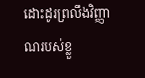ដោះដូរព្រលឹងវិញ្ញាណរបស់ខ្លួ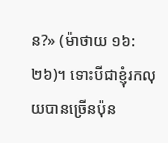ន?» (ម៉ាថាយ ១៦:២៦)។ ទោះបីជាខ្ញុំរកលុយបានច្រើនប៉ុន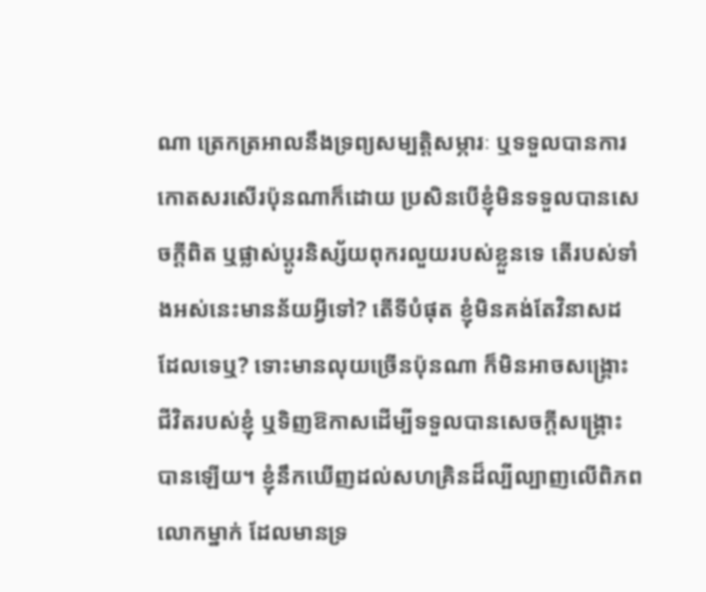ណា ត្រេកត្រអាលនឹងទ្រព្យសម្បត្តិសម្ភារៈ ឬទទួលបានការកោតសរសើរប៉ុនណាក៏ដោយ ប្រសិនបើខ្ញុំមិនទទួលបានសេចក្ដីពិត ឬផ្លាស់ប្ដូរនិស្ស័យពុករលួយរបស់ខ្លួនទេ តើរបស់ទាំងអស់នេះមានន័យអ្វីទៅ? តើទីបំផុត ខ្ញុំមិនគង់តែវិនាសដដែលទេឬ? ទោះមានលុយច្រើនប៉ុនណា ក៏មិនអាចសង្គ្រោះជីវិតរបស់ខ្ញុំ ឬទិញឱកាសដើម្បីទទួលបានសេចក្ដីសង្គ្រោះបានឡើយ។ ខ្ញុំនឹកឃើញដល់សហគ្រិនដ៏ល្បីល្បាញលើពិភពលោកម្នាក់ ដែលមានទ្រ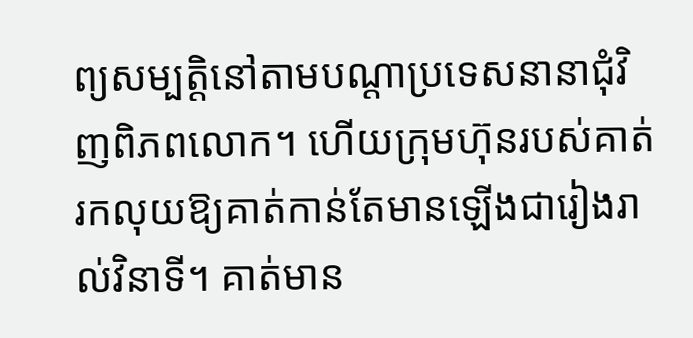ព្យសម្បត្តិនៅតាមបណ្ដាប្រទេសនានាជុំវិញពិភពលោក។ ហើយក្រុមហ៊ុនរបស់គាត់រកលុយឱ្យគាត់កាន់តែមានឡើងជារៀងរាល់វិនាទី។ គាត់មាន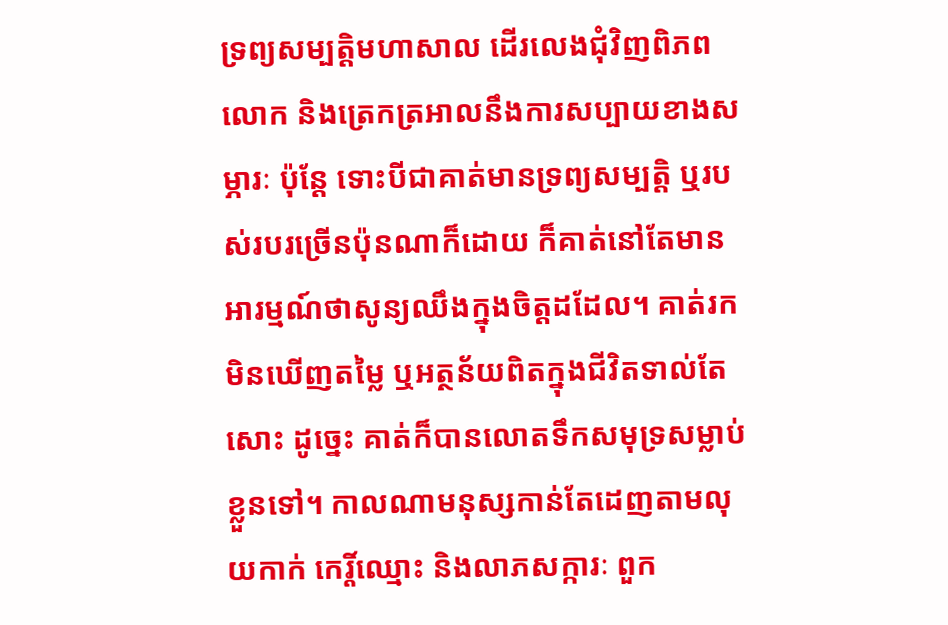ទ្រព្យសម្បត្តិមហាសាល ដើរលេងជុំវិញពិភពលោក និងត្រេកត្រអាលនឹងការសប្បាយខាងសម្ភារៈ ប៉ុន្តែ ទោះបីជាគាត់មានទ្រព្យសម្បត្តិ ឬរបស់របរច្រើនប៉ុនណាក៏ដោយ ក៏គាត់នៅតែមានអារម្មណ៍ថាសូន្យឈឹងក្នុងចិត្តដដែល។ គាត់រកមិនឃើញតម្លៃ ឬអត្ថន័យពិតក្នុងជីវិតទាល់តែសោះ ដូច្នេះ គាត់ក៏បានលោតទឹកសមុទ្រសម្លាប់ខ្លួនទៅ។ កាលណាមនុស្សកាន់តែដេញតាមលុយកាក់ កេរ្តិ៍ឈ្មោះ និងលាភសក្ការៈ ពួក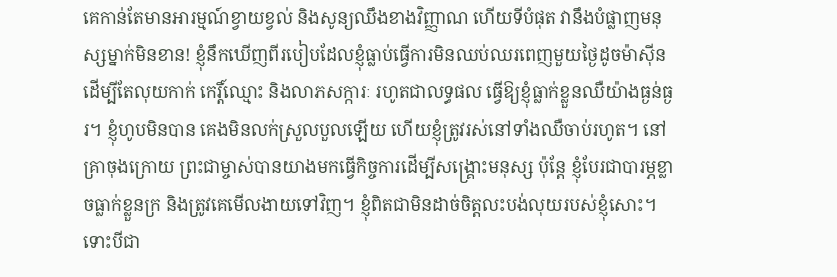គេកាន់តែមានអារម្មណ៍ខ្វាយខ្វល់ និងសូន្យឈឹងខាងវិញ្ញាណ ហើយទីបំផុត វានឹងបំផ្លាញមនុស្សម្នាក់មិនខាន! ខ្ញុំនឹកឃើញពីរបៀបដែលខ្ញុំធ្លាប់ធ្វើការមិនឈប់ឈរពេញមួយថ្ងៃដូចម៉ាស៊ីន ដើម្បីតែលុយកាក់ កេរ្តិ៍ឈ្មោះ និងលាភសក្ការៈ រហូតជាលទ្ធផល ធ្វើឱ្យខ្ញុំធ្លាក់ខ្លួនឈឺយ៉ាងធ្ងន់ធ្ងរ។ ខ្ញុំហូបមិនបាន គេងមិនលក់ស្រួលបួលឡើយ ហើយខ្ញុំត្រូវរស់នៅទាំងឈឺចាប់រហូត។ នៅគ្រាចុងក្រោយ ព្រះជាម្ចាស់បានយាងមកធ្វើកិច្ចការដើម្បីសង្គ្រោះមនុស្ស ប៉ុន្តែ ខ្ញុំបែរជាបារម្ភខ្លាចធ្លាក់ខ្លួនក្រ និងត្រូវគេមើលងាយទៅវិញ។ ខ្ញុំពិតជាមិនដាច់ចិត្តលះបង់លុយរបស់ខ្ញុំសោះ។ ទោះបីជា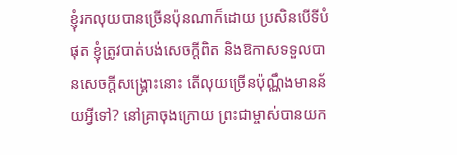ខ្ញុំរកលុយបានច្រើនប៉ុនណាក៏ដោយ ប្រសិនបើទីបំផុត ខ្ញុំត្រូវបាត់បង់សេចក្ដីពិត និងឱកាសទទួលបានសេចក្ដីសង្គ្រោះនោះ តើលុយច្រើនប៉ុណ្ណឹងមានន័យអ្វីទៅ? នៅគ្រាចុងក្រោយ ព្រះជាម្ចាស់បានយក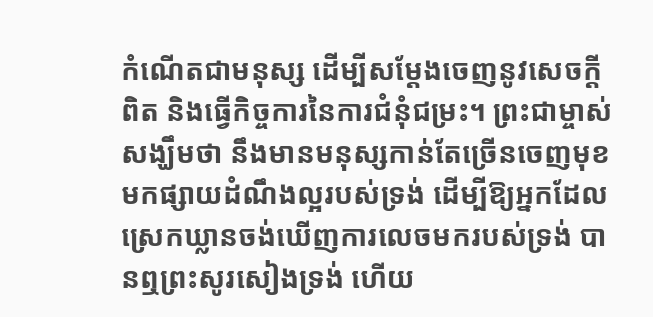កំណើតជាមនុស្ស ដើម្បីសម្ដែងចេញនូវសេចក្ដីពិត និងធ្វើកិច្ចការនៃការជំនុំជម្រះ។ ព្រះជាម្ចាស់សង្ឃឹមថា នឹងមានមនុស្សកាន់តែច្រើនចេញមុខមកផ្សាយដំណឹងល្អរបស់ទ្រង់ ដើម្បីឱ្យអ្នកដែលស្រេកឃ្លានចង់ឃើញការលេចមករបស់ទ្រង់ បានឮព្រះសូរសៀងទ្រង់ ហើយ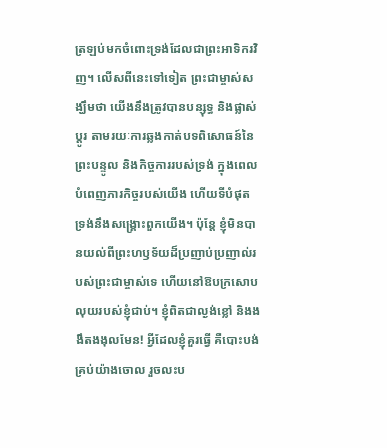ត្រឡប់មកចំពោះទ្រង់ដែលជាព្រះអាទិករវិញ។ លើសពីនេះទៅទៀត ព្រះជាម្ចាស់សង្ឃឹមថា យើងនឹងត្រូវបានបន្សុទ្ធ និងផ្លាស់ប្ដូរ តាមរយៈការឆ្លងកាត់បទពិសោធន៍នៃព្រះបន្ទូល និងកិច្ចការរបស់ទ្រង់ ក្នុងពេលបំពេញភារកិច្ចរបស់យើង ហើយទីបំផុត ទ្រង់នឹងសង្គ្រោះពួកយើង។ ប៉ុន្តែ ខ្ញុំមិនបានយល់ពីព្រះហឫទ័យដ៏ប្រញាប់ប្រញាល់របស់ព្រះជាម្ចាស់ទេ ហើយនៅឱបក្រសោបលុយរបស់ខ្ញុំជាប់។ ខ្ញុំពិតជាល្ងង់ខ្លៅ និងងងឹតងងុលមែន! អ្វីដែលខ្ញុំគួរធ្វើ គឺបោះបង់គ្រប់យ៉ាងចោល រួចលះប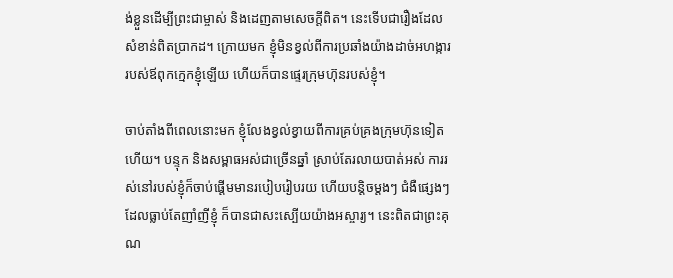ង់ខ្លួនដើម្បីព្រះជាម្ចាស់ និងដេញតាមសេចក្ដីពិត។ នេះទើបជារឿងដែលសំខាន់ពិតប្រាកដ។ ក្រោយមក ខ្ញុំមិនខ្វល់ពីការប្រឆាំងយ៉ាងដាច់អហង្ការរបស់ឪពុកក្មេកខ្ញុំឡើយ ហើយក៏បានផ្ទេរក្រុមហ៊ុនរបស់ខ្ញុំ។

ចាប់តាំងពីពេលនោះមក ខ្ញុំលែងខ្វល់ខ្វាយពីការគ្រប់គ្រងក្រុមហ៊ុនទៀតហើយ។ បន្ទុក និងសម្ពាធអស់ជាច្រើនឆ្នាំ ស្រាប់តែរលាយបាត់អស់ ការរស់នៅរបស់ខ្ញុំក៏ចាប់ផ្ដើមមានរបៀបរៀបរយ ហើយបន្តិចម្តងៗ ជំងឺផ្សេងៗដែលធ្លាប់តែញាំញីខ្ញុំ ក៏បានជាសះស្បើយយ៉ាងអស្ចារ្យ។ នេះពិតជាព្រះគុណ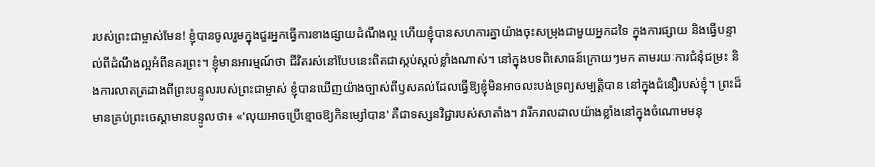របស់ព្រះជាម្ចាស់មែន! ខ្ញុំបានចូលរួមក្នុងជួរអ្នកធ្វើការខាងផ្សាយដំណឹងល្អ ហើយខ្ញុំបានសហការគ្នាយ៉ាងចុះសម្រុងជាមួយអ្នកដទៃ ក្នុងការផ្សាយ និងធ្វើបន្ទាល់ពីដំណឹងល្អអំពីនគរព្រះ។ ខ្ញុំមានអារម្មណ៍ថា ជីវិតរស់នៅបែបនេះពិតជាស្កប់ស្កល់ខ្លាំងណាស់។ នៅក្នុងបទពិសោធន៍ក្រោយៗមក តាមរយៈការជំនុំជម្រះ និងការលាតត្រដាងពីព្រះបន្ទូលរបស់ព្រះជាម្ចាស់ ខ្ញុំបានឃើញយ៉ាងច្បាស់ពីឫសគល់ដែលធ្វើឱ្យខ្ញុំមិនអាចលះបង់ទ្រព្យសម្បត្តិបាន នៅក្នុងជំនឿរបស់ខ្ញុំ។ ព្រះដ៏មានគ្រប់ព្រះចេស្ដាមានបន្ទូលថា៖ «'លុយអាចប្រើខ្មោចឱ្យកិនម្សៅបាន' គឺជាទស្សនវិជ្ជារបស់សាតាំង។ វារីករាលដាលយ៉ាងខ្លាំងនៅក្នុងចំណោមមនុ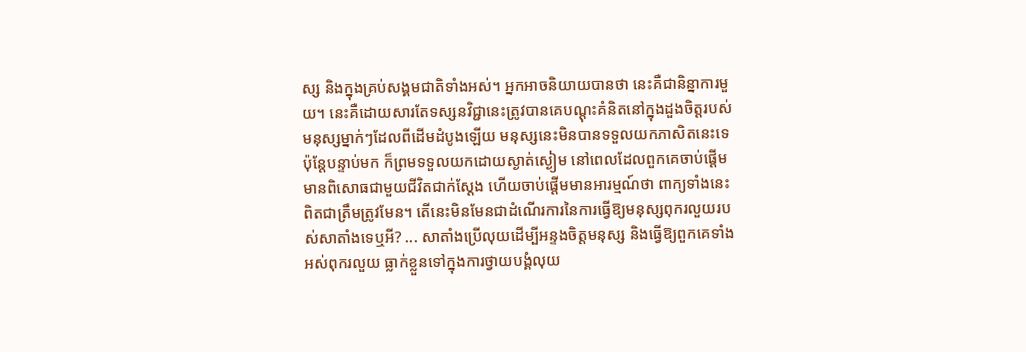ស្ស និងក្នុងគ្រប់សង្គមជាតិទាំងអស់។ អ្នកអាចនិយាយបានថា នេះគឺជានិន្នាការមួយ។ នេះគឺដោយសារតែទស្សនវិជ្ជានេះត្រូវបានគេបណ្ដុះគំនិតនៅក្នុងដួងចិត្តរបស់មនុស្សម្នាក់ៗដែលពីដើមដំបូងឡើយ មនុស្សនេះមិនបានទទួលយកភាសិតនេះទេ ប៉ុន្តែបន្ទាប់មក ក៏ព្រមទទួលយកដោយស្ងាត់ស្ងៀម នៅពេលដែលពួកគេចាប់ផ្ដើមមានពិសោធជាមួយជីវិតជាក់ស្ដែង ហើយចាប់ផ្ដើមមានអារម្មណ៍ថា ពាក្យទាំងនេះពិតជាត្រឹមត្រូវមែន។ តើនេះមិនមែនជាដំណើរការនៃការធ្វើឱ្យមនុស្សពុករលួយរបស់សាតាំងទេឬអី? ... សាតាំងប្រើលុយដើម្បីអន្ទងចិត្តមនុស្ស និងធ្វើឱ្យពួកគេទាំងអស់ពុករលួយ ធ្លាក់ខ្លួនទៅក្នុងការថ្វាយបង្គំលុយ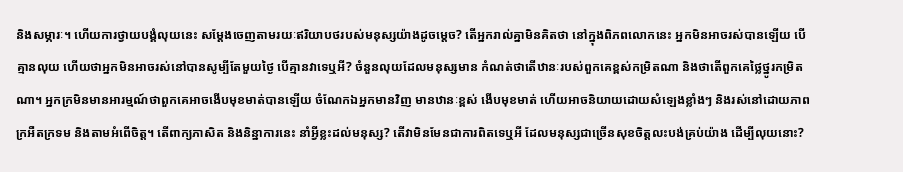និងសម្ភារៈ។ ហើយការថ្វាយបង្គំលុយនេះ សម្ដែងចេញតាមរយៈឥរិយាបថរបស់មនុស្សយ៉ាងដូចម្តេច? តើអ្នករាល់គ្នាមិនគិតថា នៅក្នុងពិភពលោកនេះ អ្នកមិនអាចរស់បានឡើយ បើគ្មានលុយ ហើយថាអ្នកមិនអាចរស់នៅបានសូម្បីតែមួយថ្ងៃ បើគ្មានវាទេឬអី? ចំនួនលុយដែលមនុស្សមាន កំណត់ថាតើឋានៈរបស់ពួកគេខ្ពស់កម្រិតណា និងថាតើពួកគេថ្លៃថ្នូរកម្រិតណា។ អ្នកក្រមិនមានអារម្មណ៍ថាពួកគេអាចងើបមុខមាត់បានឡើយ ចំណែកឯអ្នកមានវិញ មានឋានៈខ្ពស់ ងើបមុខមាត់ ហើយអាចនិយាយដោយសំឡេងខ្លាំងៗ និងរស់នៅដោយភាពក្រអឺតក្រទម និងតាមអំពើចិត្ត។ តើពាក្យភាសិត និងនិន្នាការនេះ នាំអ្វីខ្លះដល់មនុស្ស? តើវាមិនមែនជាការពិតទេឬអី ដែលមនុស្សជាច្រើនសុខចិត្តលះបង់គ្រប់យ៉ាង ដើម្បីលុយនោះ?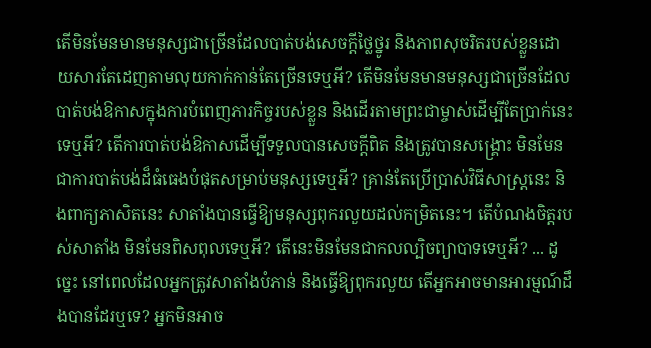តើមិនមែនមានមនុស្សជាច្រើនដែលបាត់បង់សេចក្តីថ្លៃថ្នូរ និងភាពសុចរិតរបស់ខ្លួនដោយសារតែដេញតាមលុយកាក់កាន់តែច្រើនទេឬអី? តើមិនមែនមានមនុស្សជាច្រើនដែលបាត់បង់ឱកាសក្នុងការបំពេញភារកិច្ចរបស់ខ្លួន និងដើរតាមព្រះជាម្ចាស់ដើម្បីតែប្រាក់នេះទេឬអី? តើការបាត់បង់ឱកាសដើម្បីទទួលបានសេចក្ដីពិត និងត្រូវបានសង្រ្គោះ មិនមែនជាការបាត់បង់ដ៏ធំធេងបំផុតសម្រាប់មនុស្សទេឬអី? គ្រាន់តែប្រើប្រាស់វិធីសាស្ត្រនេះ និងពាក្យភាសិតនេះ សាតាំងបានធ្វើឱ្យមនុស្សពុករលួយដល់កម្រិតនេះ។ តើបំណងចិត្តរបស់សាតាំង មិនមែនពិសពុលទេឬអី? តើនេះមិនមែនជាកលល្បិចព្យាបាទទេឬអី? ... ដូច្នេះ នៅពេលដែលអ្នកត្រូវសាតាំងបំភាន់ និងធ្វើឱ្យពុករលួយ តើអ្នកអាចមានអារម្មណ៍ដឹងបានដែរឬទេ? អ្នកមិនអាច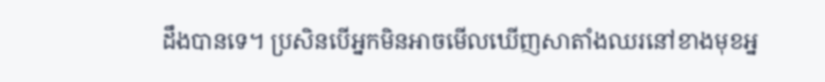ដឹងបានទេ។ ប្រសិនបើអ្នកមិនអាចមើលឃើញសាតាំងឈរនៅខាងមុខអ្ន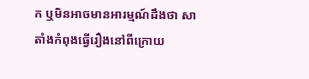ក ឬមិនអាចមានអារម្មណ៍ដឹងថា សាតាំងកំពុងធ្វើរឿងនៅពីក្រោយ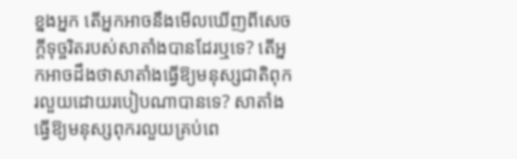ខ្នងអ្នក តើអ្នកអាចនឹងមើលឃើញពីសេចក្ដីទុច្ចរិតរបស់សាតាំងបានដែរឬទេ? តើអ្នកអាចដឹងថាសាតាំងធ្វើឱ្យមនុស្សជាតិពុករលួយដោយរបៀបណាបានទេ? សាតាំងធ្វើឱ្យមនុស្សពុករលួយគ្រប់ពេ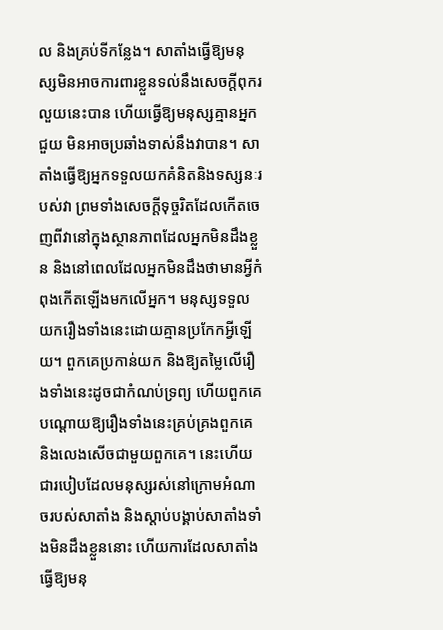ល និងគ្រប់ទីកន្លែង។ សាតាំងធ្វើឱ្យមនុស្សមិនអាចការពារខ្លួនទល់នឹងសេចក្តីពុករលួយនេះបាន ហើយធ្វើឱ្យមនុស្សគ្មានអ្នកជួយ មិនអាចប្រឆាំងទាស់នឹងវាបាន។ សាតាំងធ្វើឱ្យអ្នកទទួលយកគំនិតនិងទស្សនៈរបស់វា ព្រមទាំងសេចក្ដីទុច្ចរិតដែលកើតចេញពីវានៅក្នុងស្ថានភាពដែលអ្នកមិនដឹងខ្លួន និងនៅពេលដែលអ្នកមិនដឹងថាមានអ្វីកំពុងកើតឡើងមកលើអ្នក។ មនុស្សទទួលយករឿងទាំងនេះដោយគ្មានប្រកែកអ្វីឡើយ។ ពួកគេប្រកាន់យក និងឱ្យតម្លៃលើរឿងទាំងនេះដូចជាកំណប់ទ្រព្យ ហើយពួកគេបណ្ដោយឱ្យរឿងទាំងនេះគ្រប់គ្រងពួកគេ និងលេងសើចជាមួយពួកគេ។ នេះហើយជារបៀបដែលមនុស្សរស់នៅក្រោមអំណាចរបស់សាតាំង និងស្តាប់បង្គាប់សាតាំងទាំងមិនដឹងខ្លួននោះ ហើយការដែលសាតាំងធ្វើឱ្យមនុ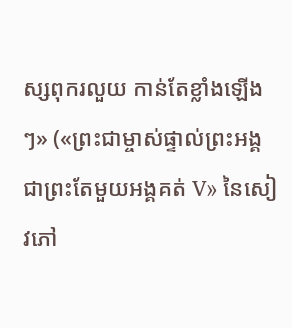ស្សពុករលួយ កាន់តែខ្លាំងឡើងៗ» («ព្រះជាម្ចាស់ផ្ទាល់ព្រះអង្គ ជាព្រះតែមួយអង្គគត់ V» នៃសៀវភៅ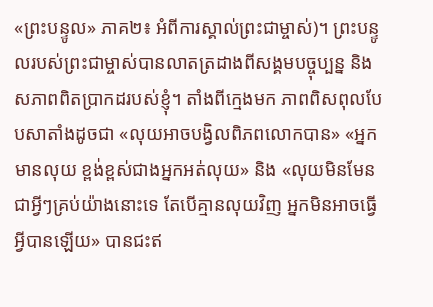«ព្រះបន្ទូល» ភាគ២៖ អំពីការស្គាល់ព្រះជាម្ចាស់)។ ព្រះបន្ទូលរបស់ព្រះជាម្ចាស់បានលាតត្រដាងពីសង្គមបច្ចុប្បន្ន និងសភាពពិតប្រាកដរបស់ខ្ញុំ។ តាំងពីក្មេងមក ភាពពិសពុលបែបសាតាំងដូចជា «លុយអាចបង្វិលពិភពលោកបាន» «អ្នកមានលុយ ខ្ពង់ខ្ពស់ជាងអ្នកអត់លុយ» និង «លុយមិនមែនជាអ្វីៗគ្រប់យ៉ាងនោះទេ តែបើគ្មានលុយវិញ អ្នកមិនអាចធ្វើអ្វីបានឡើយ» បានជះឥ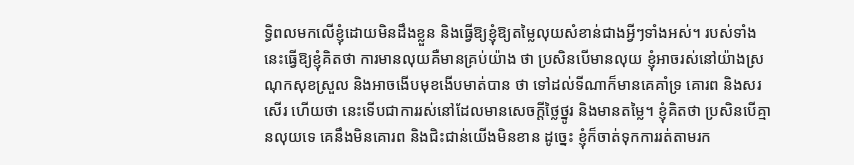ទ្ធិពលមកលើខ្ញុំដោយមិនដឹងខ្លួន និងធ្វើឱ្យខ្ញុំឱ្យតម្លៃលុយសំខាន់ជាងអ្វីៗទាំងអស់។ របស់ទាំងនេះធ្វើឱ្យខ្ញុំគិតថា ការមានលុយគឺមានគ្រប់យ៉ាង ថា ប្រសិនបើមានលុយ ខ្ញុំអាចរស់នៅយ៉ាងស្រណុកសុខស្រួល និងអាចងើបមុខងើបមាត់បាន ថា ទៅដល់ទីណាក៏មានគេគាំទ្រ គោរព និងសរសើរ ហើយថា នេះទើបជាការរស់នៅដែលមានសេចក្ដីថ្លៃថ្នូរ និងមានតម្លៃ។ ខ្ញុំគិតថា ប្រសិនបើគ្មានលុយទេ គេនឹងមិនគោរព និងជិះជាន់យើងមិនខាន ដូច្នេះ ខ្ញុំក៏ចាត់ទុកការរត់តាមរក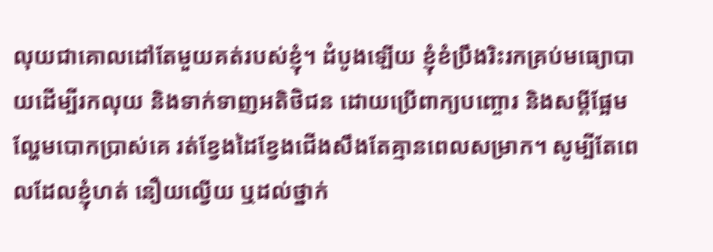លុយជាគោលដៅតែមួយគត់របស់ខ្ញុំ។ ដំបូងឡើយ ខ្ញុំខំប្រឹងរិះរកគ្រប់មធ្យោបាយដើម្បីរកលុយ និងទាក់ទាញអតិថិជន ដោយប្រើពាក្យបញ្ចោរ និងសម្ដីផ្អែមល្ហែមបោកប្រាស់គេ រត់ខ្វែងដៃខ្វែងជើងសឹងតែគ្មានពេលសម្រាក។ សូម្បីតែពេលដែលខ្ញុំហត់ នឿយល្វើយ ឬដល់ថ្នាក់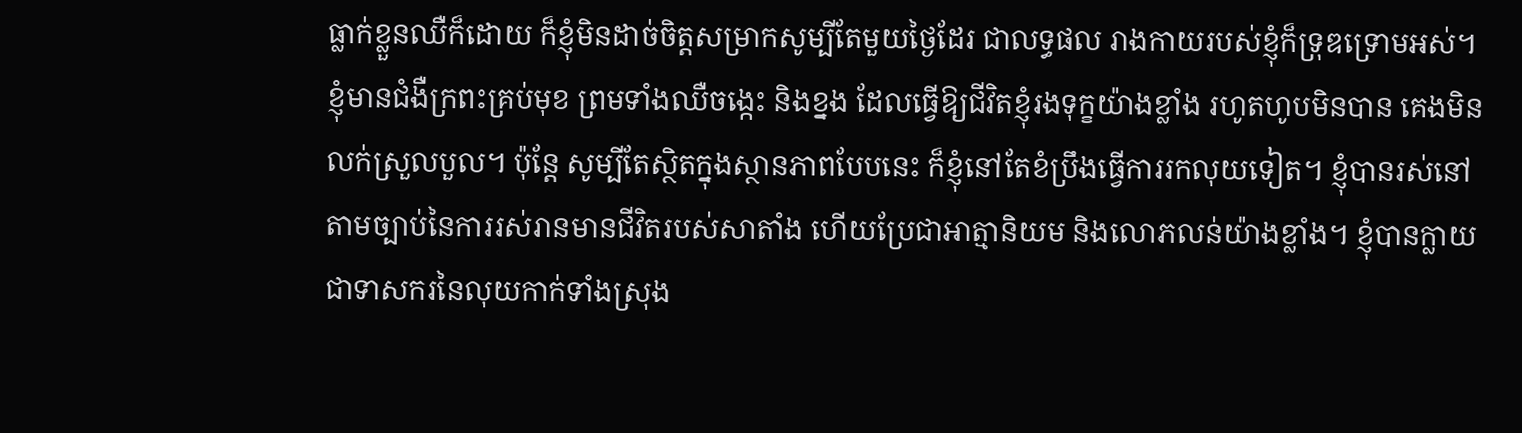ធ្លាក់ខ្លួនឈឺក៏ដោយ ក៏ខ្ញុំមិនដាច់ចិត្តសម្រាកសូម្បីតែមួយថ្ងៃដែរ ជាលទ្ធផល រាងកាយរបស់ខ្ញុំក៏ទ្រុឌទ្រោមអស់។ ខ្ញុំមានជំងឺក្រពះគ្រប់មុខ ព្រមទាំងឈឺចង្កេះ និងខ្នង ដែលធ្វើឱ្យជីវិតខ្ញុំរងទុក្ខយ៉ាងខ្លាំង រហូតហូបមិនបាន គេងមិនលក់ស្រួលបួល។ ប៉ុន្តែ សូម្បីតែស្ថិតក្នុងស្ថានភាពបែបនេះ ក៏ខ្ញុំនៅតែខំប្រឹងធ្វើការរកលុយទៀត។ ខ្ញុំបានរស់នៅតាមច្បាប់នៃការរស់រានមានជីវិតរបស់សាតាំង ហើយប្រែជាអាត្មានិយម និងលោភលន់យ៉ាងខ្លាំង។ ខ្ញុំបានក្លាយជាទាសករនៃលុយកាក់ទាំងស្រុង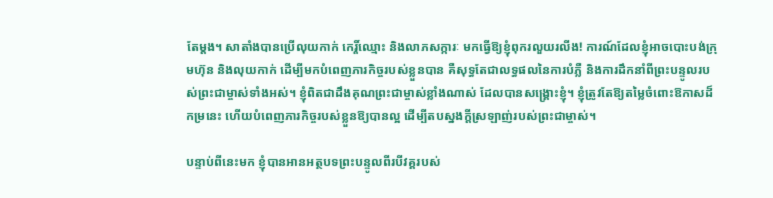តែម្ដង។ សាតាំងបានប្រើលុយកាក់ កេរ្តិ៍ឈ្មោះ និងលាភសក្ការៈ មកធ្វើឱ្យខ្ញុំពុករលួយរលីង! ការណ៍ដែលខ្ញុំអាចបោះបង់ក្រុមហ៊ុន និងលុយកាក់ ដើម្បីមកបំពេញភារកិច្ចរបស់ខ្លួនបាន គឺសុទ្ធតែជាលទ្ធផលនៃការបំភ្លឺ និងការដឹកនាំពីព្រះបន្ទូលរបស់ព្រះជាម្ចាស់ទាំងអស់។ ខ្ញុំពិតជាដឹងគុណព្រះជាម្ចាស់ខ្លាំងណាស់ ដែលបានសង្គ្រោះខ្ញុំ។ ខ្ញុំត្រូវតែឱ្យតម្លៃចំពោះឱកាសដ៏កម្រនេះ ហើយបំពេញភារកិច្ចរបស់ខ្លួនឱ្យបានល្អ ដើម្បីតបស្នងក្ដីស្រឡាញ់របស់ព្រះជាម្ចាស់។

បន្ទាប់ពីនេះមក ខ្ញុំបានអានអត្ថបទព្រះបន្ទូលពីរបីវគ្គរបស់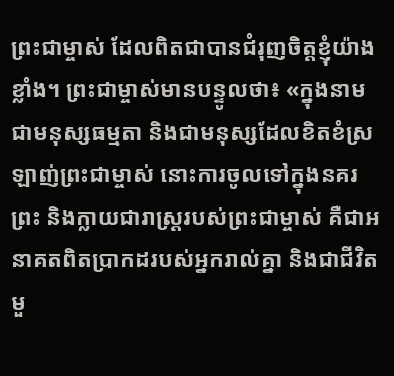ព្រះជាម្ចាស់ ដែលពិតជាបានជំរុញចិត្តខ្ញុំយ៉ាងខ្លាំង។ ព្រះជាម្ចាស់មានបន្ទូលថា៖ «ក្នុងនាមជាមនុស្សធម្មតា និងជាមនុស្សដែលខិតខំស្រឡាញ់ព្រះជាម្ចាស់ នោះការចូលទៅក្នុងនគរព្រះ និងក្លាយជារាស្ដ្ររបស់ព្រះជាម្ចាស់ គឺជាអនាគតពិតប្រាកដរបស់អ្នករាល់គ្នា និងជាជីវិតមួ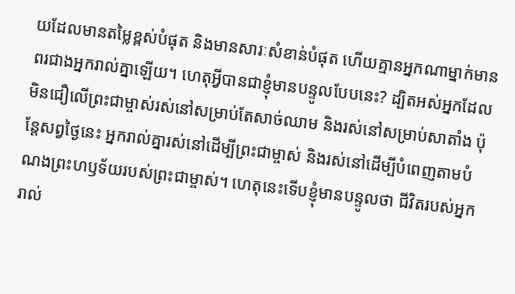យដែលមានតម្លៃខ្ពស់បំផុត និងមានសារៈសំខាន់បំផុត ហើយគ្មានអ្នកណាម្នាក់មានពរជាងអ្នករាល់គ្នាឡើយ។ ហេតុអ្វីបានជាខ្ញុំមានបន្ទូលបែបនេះ? ដ្បិតអស់អ្នកដែលមិនជឿលើព្រះជាម្ចាស់រស់នៅសម្រាប់តែសាច់ឈាម និងរស់នៅសម្រាប់សាតាំង ប៉ុន្តែសព្វថ្ងៃនេះ អ្នករាល់គ្នារស់នៅដើម្បីព្រះជាម្ចាស់ និងរស់នៅដើម្បីបំពេញតាមបំណងព្រះហឫទ័យរបស់ព្រះជាម្ចាស់។ ហេតុនេះទើបខ្ញុំមានបន្ទូលថា ជីវិតរបស់អ្នករាល់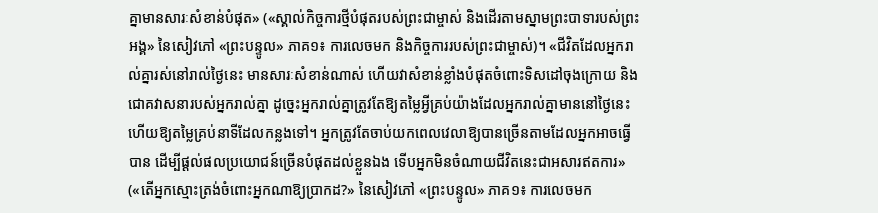គ្នាមានសារៈសំខាន់បំផុត» («ស្គាល់កិច្ចការថ្មីបំផុតរបស់ព្រះជាម្ចាស់ និងដើរតាមស្នាមព្រះបាទារបស់ព្រះអង្គ» នៃសៀវភៅ «ព្រះបន្ទូល» ភាគ១៖ ការលេចមក និងកិច្ចការរបស់ព្រះជាម្ចាស់)។ «ជីវិតដែលអ្នករាល់គ្នារស់នៅរាល់ថ្ងៃនេះ មានសារៈសំខាន់ណាស់ ហើយវាសំខាន់ខ្លាំងបំផុតចំពោះទិសដៅចុងក្រោយ និងជោគវាសនារបស់អ្នករាល់គ្នា ដូច្នេះអ្នករាល់គ្នាត្រូវតែឱ្យតម្លៃអ្វីគ្រប់យ៉ាងដែលអ្នករាល់គ្នាមាននៅថ្ងៃនេះ ហើយឱ្យតម្លៃគ្រប់នាទីដែលកន្លងទៅ។ អ្នកត្រូវតែចាប់យកពេលវេលាឱ្យបានច្រើនតាមដែលអ្នកអាចធ្វើបាន ដើម្បីផ្ដល់ផលប្រយោជន៍ច្រើនបំផុតដល់ខ្លួនឯង ទើបអ្នកមិនចំណាយជីវិតនេះជាអសារឥតការ» («តើអ្នកស្មោះត្រង់ចំពោះអ្នកណាឱ្យប្រាកដ?» នៃសៀវភៅ «ព្រះបន្ទូល» ភាគ១៖ ការលេចមក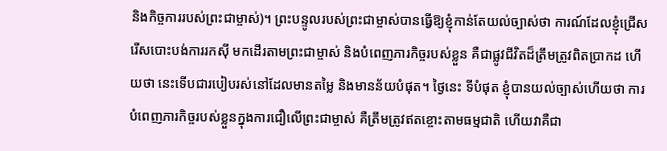និងកិច្ចការរបស់ព្រះជាម្ចាស់)។ ព្រះបន្ទូលរបស់ព្រះជាម្ចាស់បានធ្វើឱ្យខ្ញុំកាន់តែយល់ច្បាស់ថា ការណ៍ដែលខ្ញុំជ្រើសរើសបោះបង់ការរកស៊ី មកដើរតាមព្រះជាម្ចាស់ និងបំពេញភារកិច្ចរបស់ខ្លួន គឺជាផ្លូវជីវិតដ៏ត្រឹមត្រូវពិតប្រាកដ ហើយថា នេះទើបជារបៀបរស់នៅដែលមានតម្លៃ និងមានន័យបំផុត។ ថ្ងៃនេះ ទីបំផុត ខ្ញុំបានយល់ច្បាស់ហើយថា ការបំពេញភារកិច្ចរបស់ខ្លួនក្នុងការជឿលើព្រះជាម្ចាស់ គឺត្រឹមត្រូវឥតខ្ចោះតាមធម្មជាតិ ហើយវាគឺជា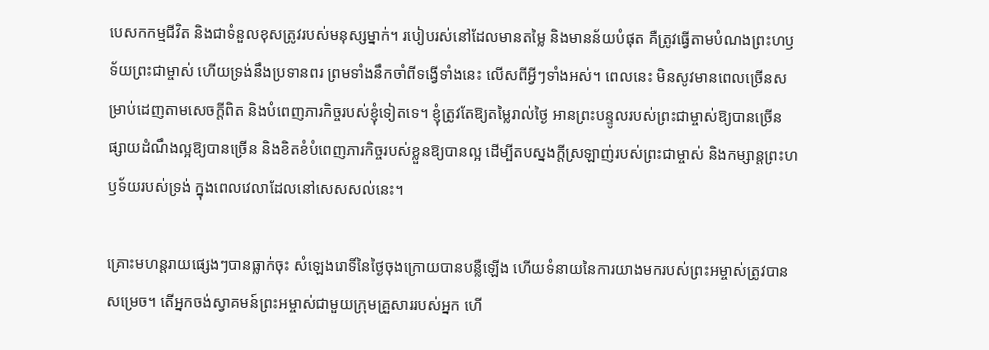បេសកកម្មជីវិត និងជាទំនួលខុសត្រូវរបស់មនុស្សម្នាក់។ របៀបរស់នៅដែលមានតម្លៃ និងមានន័យបំផុត គឺត្រូវធ្វើតាមបំណងព្រះហឫទ័យព្រះជាម្ចាស់ ហើយទ្រង់នឹងប្រទានពរ ព្រមទាំងនឹកចាំពីទង្វើទាំងនេះ លើសពីអ្វីៗទាំងអស់។ ពេលនេះ មិនសូវមានពេលច្រើនសម្រាប់ដេញតាមសេចក្ដីពិត និងបំពេញភារកិច្ចរបស់ខ្ញុំទៀតទេ។ ខ្ញុំត្រូវតែឱ្យតម្លៃរាល់ថ្ងៃ អានព្រះបន្ទូលរបស់ព្រះជាម្ចាស់ឱ្យបានច្រើន ផ្សាយដំណឹងល្អឱ្យបានច្រើន និងខិតខំបំពេញភារកិច្ចរបស់ខ្លួនឱ្យបានល្អ ដើម្បីតបស្នងក្ដីស្រឡាញ់របស់ព្រះជាម្ចាស់ និងកម្សាន្តព្រះហឫទ័យរបស់ទ្រង់ ក្នុងពេលវេលាដែលនៅសេសសល់នេះ។

គ្រោះមហន្តរាយផ្សេងៗបានធ្លាក់ចុះ សំឡេងរោទិ៍នៃថ្ងៃចុងក្រោយបានបន្លឺឡើង ហើយទំនាយនៃការយាងមករបស់ព្រះអម្ចាស់ត្រូវបានសម្រេច។ តើអ្នកចង់ស្វាគមន៍ព្រះអម្ចាស់ជាមួយក្រុមគ្រួសាររបស់អ្នក ហើ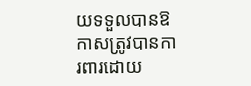យទទួលបានឱកាសត្រូវបានការពារដោយ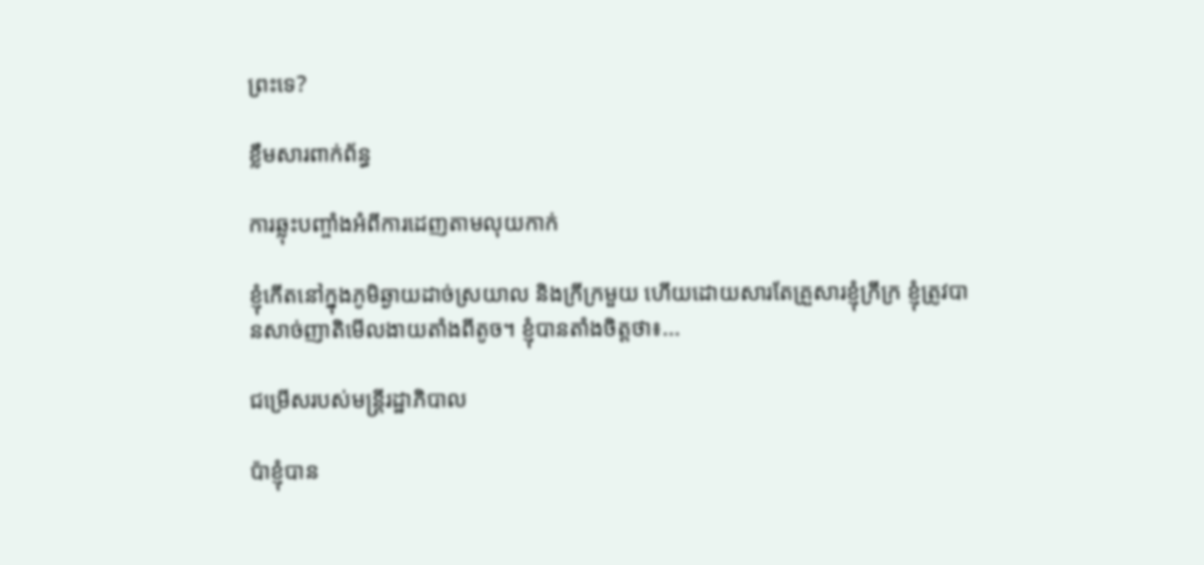ព្រះទេ?

ខ្លឹមសារពាក់ព័ន្ធ

ការឆ្លុះបញ្ចាំងអំពីការដេញតាមលុយកាក់

ខ្ញុំកើតនៅក្នុងភូមិឆ្ងាយដាច់ស្រយាល និងក្រីក្រមួយ ហើយដោយសារតែគ្រួសារខ្ញុំក្រីក្រ ខ្ញុំត្រូវបានសាច់ញាតិមើលងាយតាំងពីតូច។ ខ្ញុំបានតាំងចិត្តថា៖...

ជម្រើសរបស់មន្ត្រីរដ្ឋាភិបាល

ប៉ាខ្ញុំបាន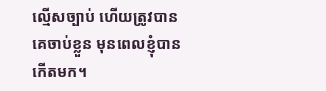ល្មើសច្បាប់ ហើយត្រូវបានគេចាប់ខ្លួន មុនពេលខ្ញុំបានកើតមក។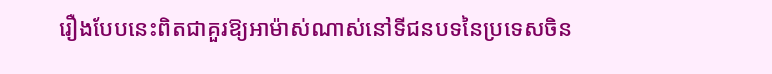រឿងបែបនេះពិតជាគួរឱ្យអាម៉ាស់ណាស់នៅទីជនបទនៃប្រទេសចិន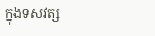ក្នុងទសវត្ស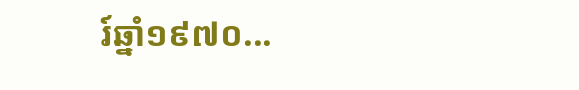រ៍ឆ្នាំ១៩៧០...